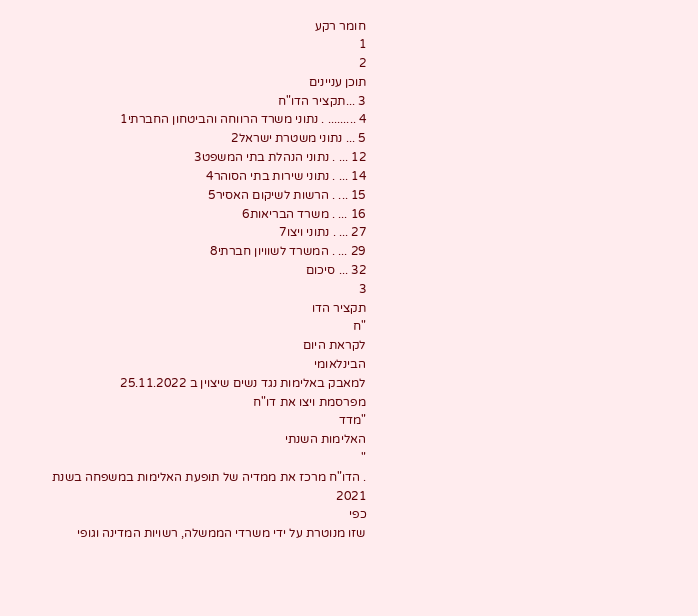חומר רקע
1
2
תוכן עניינים
3 ...תקציר הדו"ח
4 ......... . נתוני משרד הרווחה והביטחון החברתי1
5 ... נתוני משטרת ישראל2
12 ... . נתוני הנהלת בתי המשפט3
14 ... . נתוני שירות בתי הסוהר4
15 ... . הרשות לשיקום האסיר5
16 ... . משרד הבריאות6
27 ... . נתוני ויצו7
29 ... . המשרד לשוויון חברתי8
32 ... סיכום
3
תקציר הדו
"ח
לקראת היום
הבינלאומי
למאבק באלימות נגד נשים שיצוין ב 25.11.2022
מפרסמת ויצו את דו"ח
"מדד
האלימות השנתי
"
. הדו"ח מרכז את ממדיה של תופעת האלימות במשפחה בשנת 2021
כפי
שזו מנוטרת על ידי משרדי הממשלה, רשויות המדינה וגופי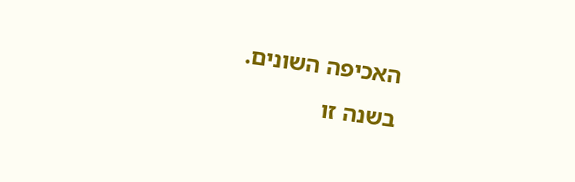האכיפה השונים.
בשנה זו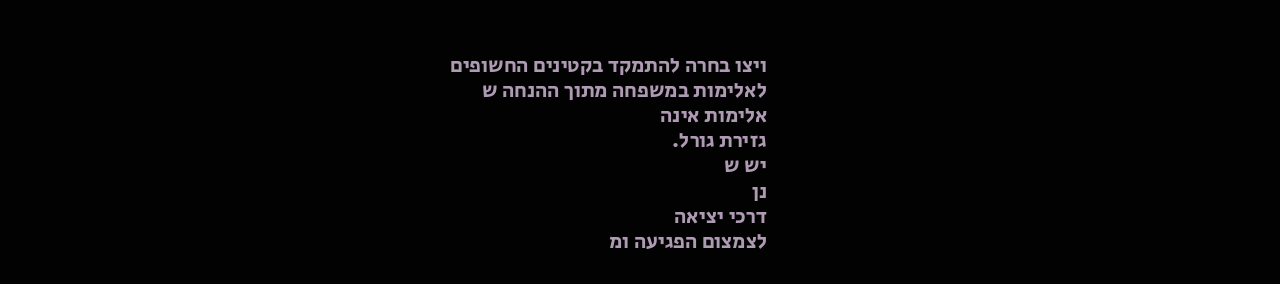ויצו בחרה להתמקד בקטינים החשופים
לאלימות במשפחה מתוך ההנחה ש
אלימות אינה
גזירת גורל.
יש ש
נן
דרכי יציאה
לצמצום הפגיעה ומ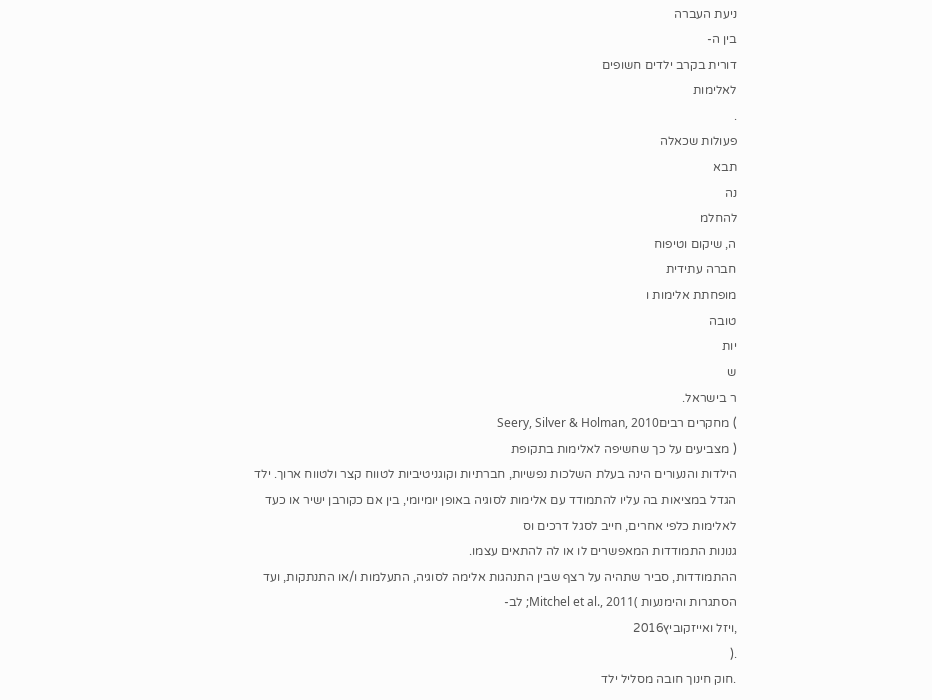ניעת העברה
בין ה-
דורית בקרב ילדים חשופים
לאלימות
.
פעולות שכאלה
תבא
נה
להחלמ
ה, שיקום וטיפוח
חברה עתידית
מופחתת אלימות ו
טובה
יות
ש
ר בישראל.
) מחקרים רביםSeery, Silver & Holman, 2010
( מצביעים על כך שחשיפה לאלימות בתקופת
הילדות והנעורים הינה בעלת השלכות נפשיות, חברתיות וקוגניטיביות לטווח קצר ולטווח ארוך. ילד
הגדל במציאות בה עליו להתמודד עם אלימות לסוגיה באופן יומיומי, בין אם כקורבן ישיר או כעד
לאלימות כלפי אחרים, חייב לסגל דרכים וס
גנונות התמודדות המאפשרים לו או לה להתאים עצמו.
ההתמודדות, סביר שתהיה על רצף שבין התנהגות אלימה לסוגיה, התעלמות ו/או התנתקות, ועד
הסתגרות והימנעות )Mitchel et al., 2011; לב-
,ויזל ואייזקוביץ2016
.(
.חוק חינוך חובה מסליל ילד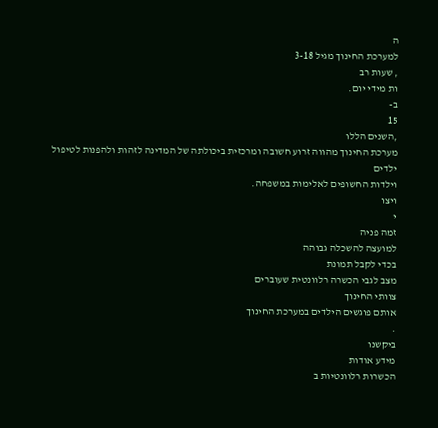ה
למערכת החינוך מגיל 3-18
, שעות רב
ות מידי יום.
ב-
15
,השנים הללו
מערכת החינוך מהווה זרוע חשובה ומרכזית ביכולתה של המדינה לזהות ולהפנות לטיפול
ילדים
וילדות החשופים לאלימות במשפחה.
ויצו
י
זמה פניה
למועצה להשכלה גבוהה
בכדי לקבל תמונת
מצב לגבי הכשרה רלוונטית שעוברים
צוותי החינוך
אותם פוגשים הילדים במערכת החינוך
.
ביקשנו
מידע אודות
הכשרות רלוונטיות ב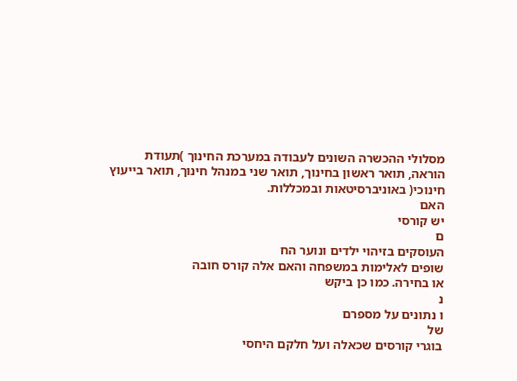מסלולי ההכשרה השונים לעבודה במערכת החינוך )תעודת
הוראה, תואר ראשון בחינוך, תואר שני במנהל חינוך, תואר בייעוץ
חינוכי( באוניברסיטאות ובמכללות.
האם
יש קורסי
ם
העוסקים בזיהוי ילדים ונוער הח
שופים לאלימות במשפחה והאם אלה קורס חובה
או בחירה. כמו כן ביקש
נ
ו נתונים על מספרם
של
בוגרי קורסים שכאלה ועל חלקם היחסי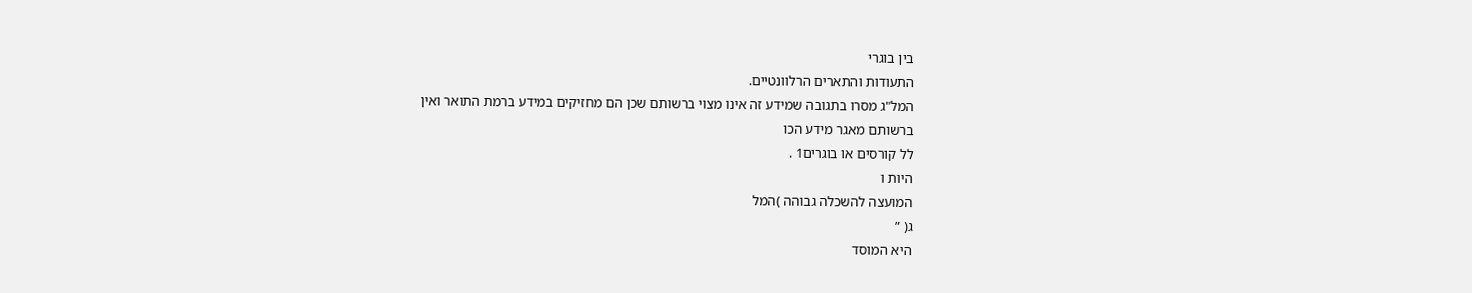בין בוגרי
התעודות והתארים הרלוונטיים.
המל"ג מסרו בתגובה שמידע זה אינו מצוי ברשותם שכן הם מחזיקים במידע ברמת התואר ואין
ברשותם מאגר מידע הכו
לל קורסים או בוגרים1 .
היות ו
המועצה להשכלה גבוהה )המל
ג( ”
היא המוסד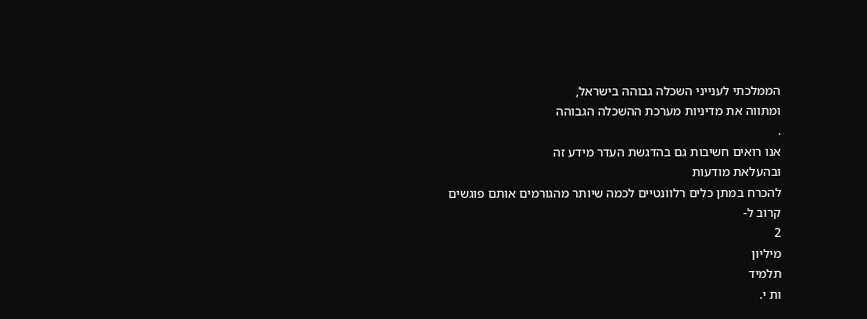הממלכתי לענייני השכלה גבוהה בישראל,
ומתווה את מדיניות מערכת ההשכלה הגבוהה
.
אנו רואים חשיבות גם בהדגשת העדר מידע זה
ובהעלאת מודעות
להכרח במתן כלים רלוונטיים לכמה שיותר מהגורמים אותם פוגשים
קרוב ל-
2
מיליון
תלמיד
ות י.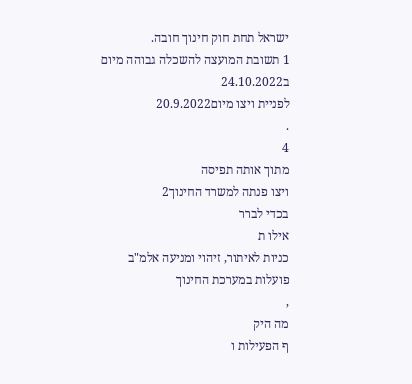ישראל תחת חוק חינוך חובה.
1 תשובת המועצה להשכלה גבוהה מיום ב24.10.2022
לפניית ויצו מיום20.9.2022
.
4
מתוך אותה תפיסה
ויצו פנתה למשרד החינוך2
בכדי לברר
אילו ת
כניות לאיתור, זיהוי ומניעה אלמ"ב
פועלות במערכת החינוך
,
מה היק
ף הפעילות ו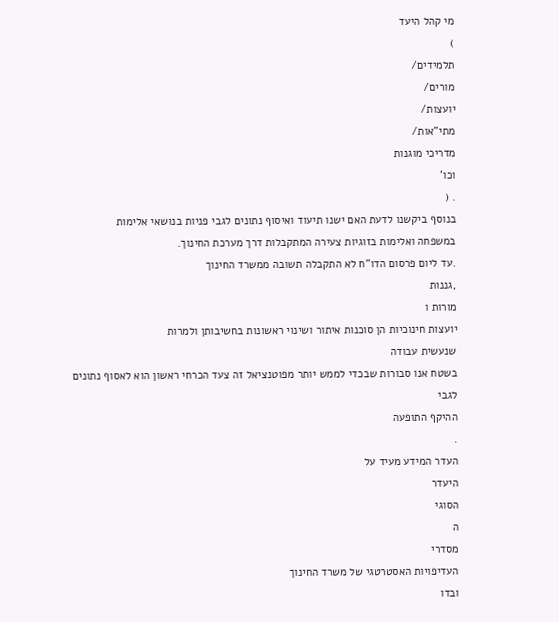מי קהל היעד
)
תלמידים/
מורים/
יועצות/
מתי"אות/
מדריכי מוגנות
וכו'
. (
בנוסף ביקשנו לדעת האם ישנו תיעוד ואיסוף נתונים לגבי פניות בנושאי אלימות
במשפחה ואלימות בזוגיות צעירה המתקבלות דרך מערכת החינוך.
.עד ליום פרסום הדו"ח לא התקבלה תשובה ממשרד החינוך
,גננות
מורות ו
יועצות חינוכיות הן סוכנות איתור ושינוי ראשונות בחשיבותן ולמרות
שנעשית עבודה
בשטח אנו סבורות שבכדי לממש יותר מפוטנציאל זה צעד הכרחי ראשון הוא לאסוף נתונים לגבי
ההיקף התופעה
.
העדר המידע מעיד על
היעדר
הסוגי
ה
מסדרי
העדיפויות האסטרטגי של משרד החינוך
ובדו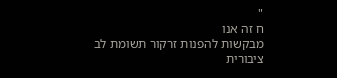"
ח זה אנו
מבקשות להפנות זרקור תשומת לב
ציבורית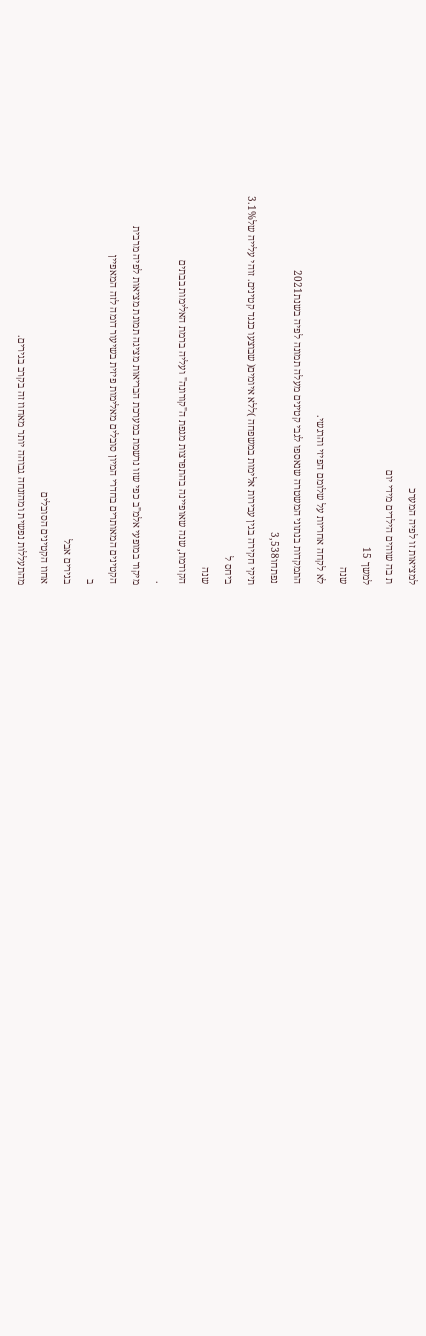למציאות זו לפיה המערכ
ת בה שוהים הילדים מידי יום
למשך 15
שנה
לא לקחה אחריות על שלומם הפיזי והרגשי.
התמקדות בנתוני המשטרה שנאספו לגבי קטינים מעלה תמונה לפיה בשנת2021
נפתחו3,538
תיקי חקירה בגין עבירות אלימות במשפחה )ללא איומים( שבוצעו כנגד קטינים. זוהי עלייה של3.1%
ביחס ל
שנה
הקודמת, שנה שאופיינה בהתפרצות מגפת ה"קורונה" ועליה ברמת האלימות בבתים
.
מיקוד במופעי אלמ"ב כפי שזו נרשמת במערכת הבריאות מציגה תמונת מציאות לפיה מרבית
הקטינים המאותרים בחדרי המיון סובלים מאלימות פיזית בשיעור דומה לזה המאפיין
ב
בגירים אבל
אחוז הקטינים הסובלים
מהתעללות נפשית ומהזנחה גבוהה יותר מאחוז זה בקרב בגירים.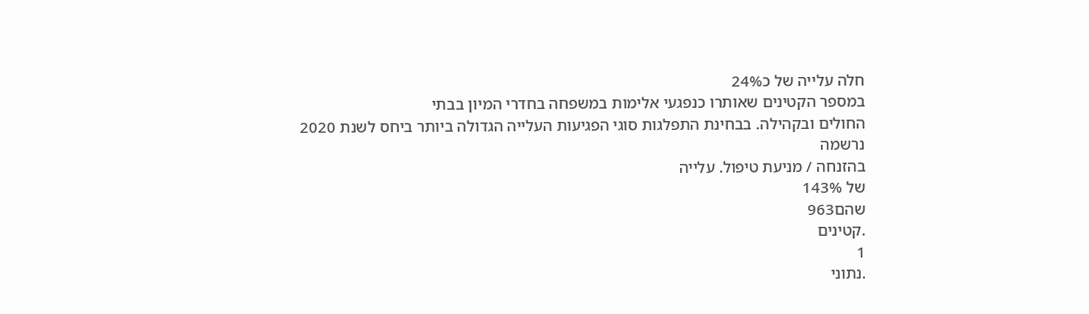חלה עלייה של כ24%
במספר הקטינים שאותרו כנפגעי אלימות במשפחה בחדרי המיון בבתי
החולים ובקהילה. בבחינת התפלגות סוגי הפגיעות העלייה הגדולה ביותר ביחס לשנת 2020
נרשמה
בהזנחה / מניעת טיפול. עלייה
של 143%
שהם963
.קטינים
1
.נתוני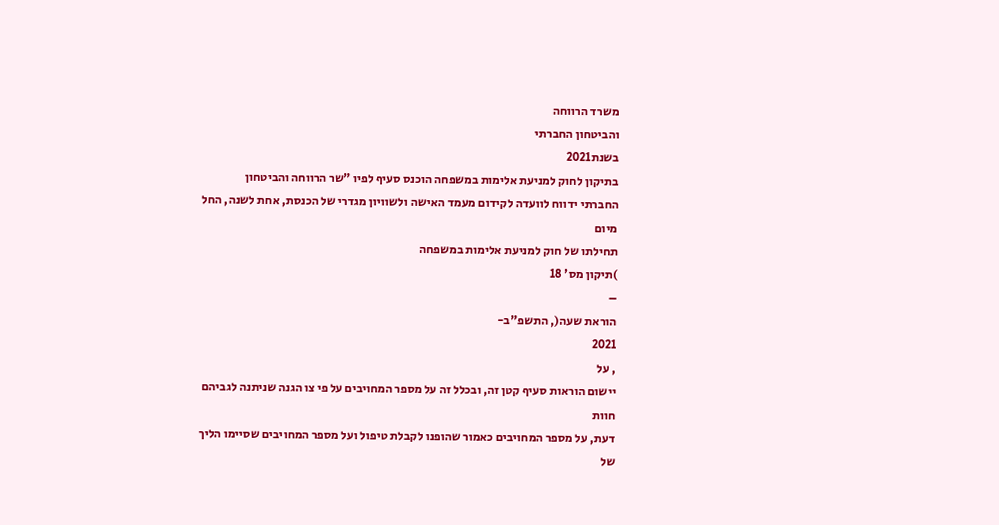משרד הרווחה
והביטחון החברתי
בשנת2021
בתיקון לחוק למניעת אלימות במשפחה הוכנס סעיף לפיו "שר הרווחה והביטחון
החברתי ידווח לוועדה לקידום מעמד האישה ולשוויון מגדרי של הכנסת, אחת לשנה, החל מיום
תחילתו של חוק למניעת אלימות במשפחה
)תיקון מס' 18
–
הוראת שעה(, התשפ"ב-
2021
, על
יישום הוראות סעיף קטן זה, ובכלל זה על מספר המחויבים על פי צו הגנה שניתנה לגביהם חוות
דעת, על מספר המחויבים כאמור שהופנו לקבלת טיפול ועל מספר המחויבים שסיימו הליך של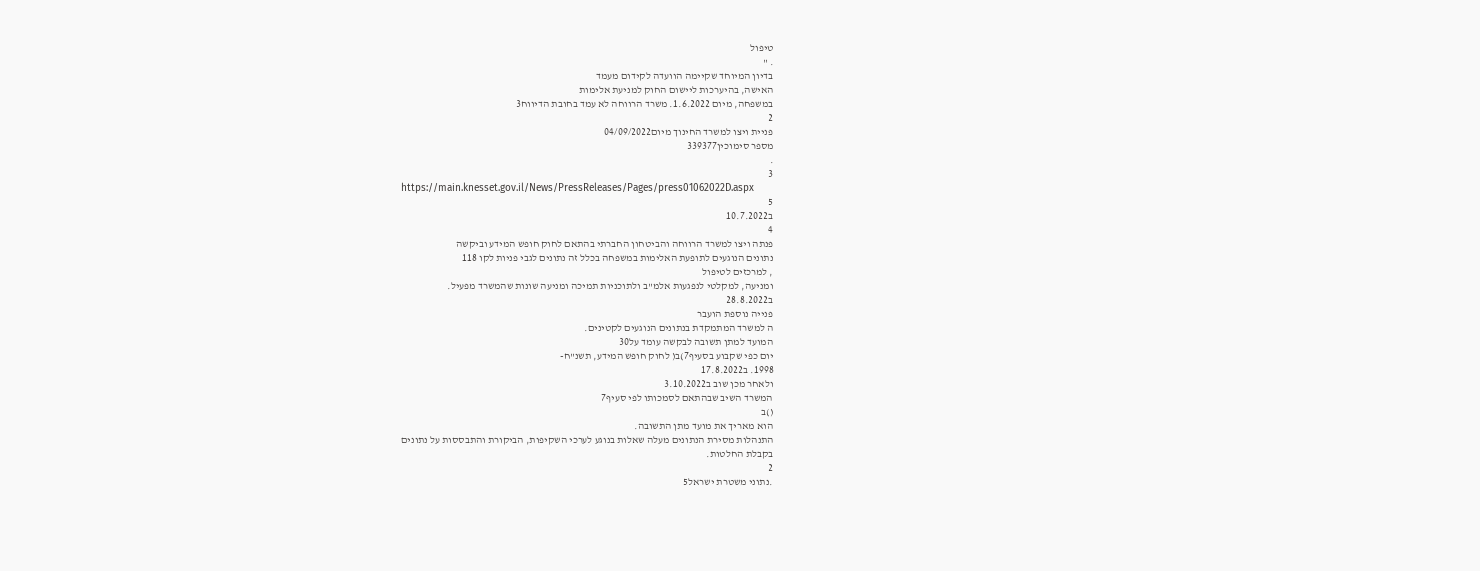טיפול
. "
בדיון המיוחד שקיימה הוועדה לקידום מעמד
האישה, בהיערכות ליישום החוק למניעת אלימות
במשפחה, מיום 1.6.2022. משרד הרווחה לא עמד בחובת הדיווח3
2
פניית ויצו למשרד החינוך מיום04/09/2022
מספר סימוכין339377
.
3
https://main.knesset.gov.il/News/PressReleases/Pages/press01062022D.aspx
5
ב10.7.2022
4
פנתה ויצו למשרד הרווחה והביטחון החברתי בהתאם לחוק חופש המידע וביקשה
נתונים הנוגעים לתופעת האלימות במשפחה בכלל זה נתונים לגבי פניות לקו 118
, למרכזים לטיפול
ומניעה, למקלטי לנפגעות אלמ"ב ולתוכניות תמיכה ומניעה שונות שהמשרד מפעיל.
ב28.8.2022
פנייה נוספת הועבר
ה למשרד המתמקדת בנתונים הנוגעים לקטינים.
המועד למתן תשובה לבקשה עומד על30
יום כפי שקבוע בסעיף7)ב( לחוק חופש המידע, תשנ"ח-
1998. ב17.8.2022
ולאחר מכן שוב ב3.10.2022
המשרד השיב שבהתאם לסמכותו לפי סעיף7
()ב
הוא מאריך את מועד מתן התשובה.
התנהלות מסירת הנתונים מעלה שאלות בנוגע לערכי השקיפות, הביקורת והתבססות על נתונים
בקבלת החלטות.
2
.נתוני משטרת ישראל5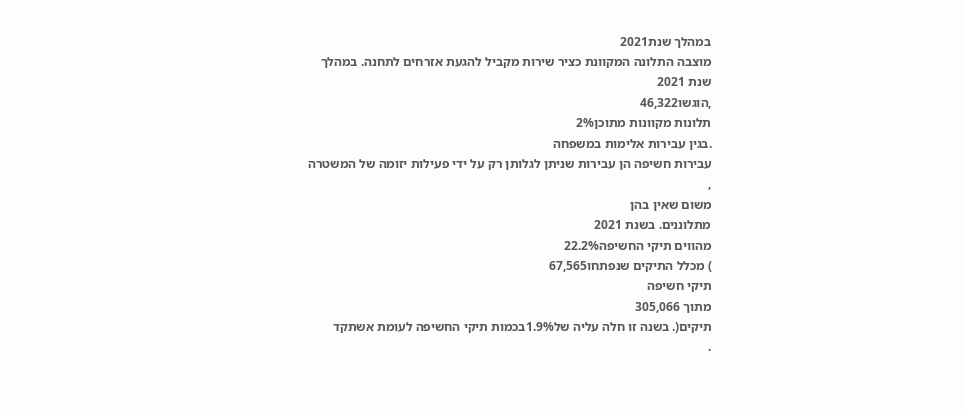במהלך שנת2021
מוצבה התלונה המקוונת כציר שירות מקביל להגעת אזרחים לתחנה. במהלך
שנת 2021
,הוגשו46,322
תלונות מקוונות מתוכן2%
.בגין עבירות אלימות במשפחה
עבירות חשיפה הן עבירות שניתן לגלותן רק על ידי פעילות יזומה של המשטרה
,
משום שאין בהן
מתלוננים. בשנת 2021
מהווים תיקי החשיפה22.2%
) מכלל התיקים שנפתחו67,565
תיקי חשיפה
מתוך 305,066
תיקים(. בשנה זו חלה עליה של1.9%בכמות תיקי החשיפה לעומת אשתקד
.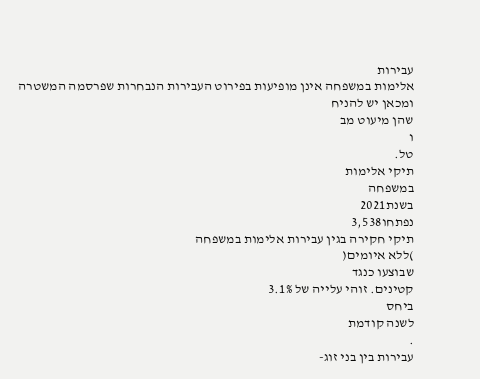עבירות
אלימות במשפחה אינן מופיעות בפירוט העבירות הנבחרות שפרסמה המשטרה ומכאן יש להניח
שהן מיעוט מב
ו
טל.
תיקי אלימות
במשפחה
בשנת2021
נפתחו3,538
תיקי חקירה בגין עבירות אלימות במשפחה
)ללא איומים(
שבוצעו כנגד
קטינים. זוהי עלייה של 3.1%
ביחס
לשנה קודמת
.
עבירות בין בני זוג-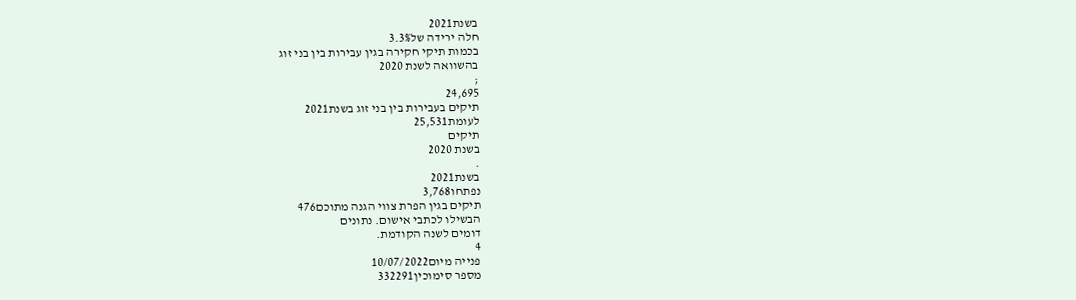בשנת2021
חלה ירידה של3.3%
בכמות תיקי חקירה בגין עבירות בין בני זוג
בהשוואה לשנת 2020
;
24,695
תיקים בעבירות בין בני זוג בשנת2021
לעומת25,531
תיקים
בשנת 2020
.
בשנת2021
נפתחו3,768
תיקים בגין הפרת צווי הגנה מתוכם476
הבשילו לכתבי אישום. נתונים
דומים לשנה הקודמת.
4
פנייה מיום10/07/2022
מספר סימוכין332291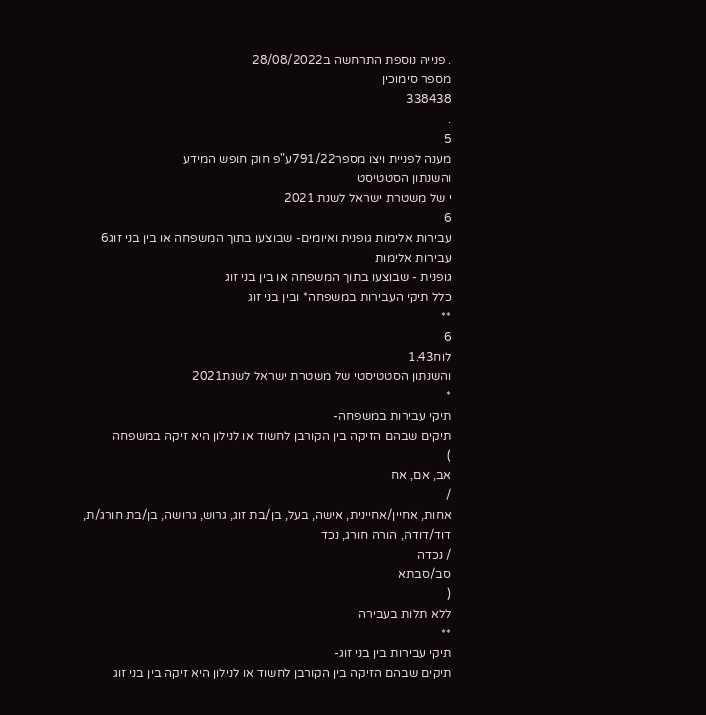. פנייה נוספת התרחשה ב28/08/2022
מספר סימוכין
338438
.
5
מענה לפניית ויצו מספר791/22ע"פ חוק חופש המידע
והשנתון הסטטיסט
י של משטרת ישראל לשנת 2021
6
עבירות אלימות גופנית ואיומים- שבוצעו בתוך המשפחה או בין בני זוג6
עבירות אלימות
גופנית - שבוצעו בתוך המשפחה או בין בני זוג
כלל תיקי העבירות במשפחה* ובין בני זוג
**
6
לוח1.43
והשנתון הסטטיסטי של משטרת ישראל לשנת2021
*
תיקי עבירות במשפחה-
תיקים שבהם הזיקה בין הקורבן לחשוד או לנילון היא זיקה במשפחה
)
אב, אם, אח
/
אחות, אחיין/אחיינית, אישה, בעל, בן/בת זוג, גרוש, גרושה, בן/בת חורג/ת, דוד/דודה, הורה חורג, נכד
/ נכדה
סב/סבתא
(
ללא תלות בעבירה
**
תיקי עבירות בין בני זוג-
תיקים שבהם הזיקה בין הקורבן לחשוד או לנילון היא זיקה בין בני זוג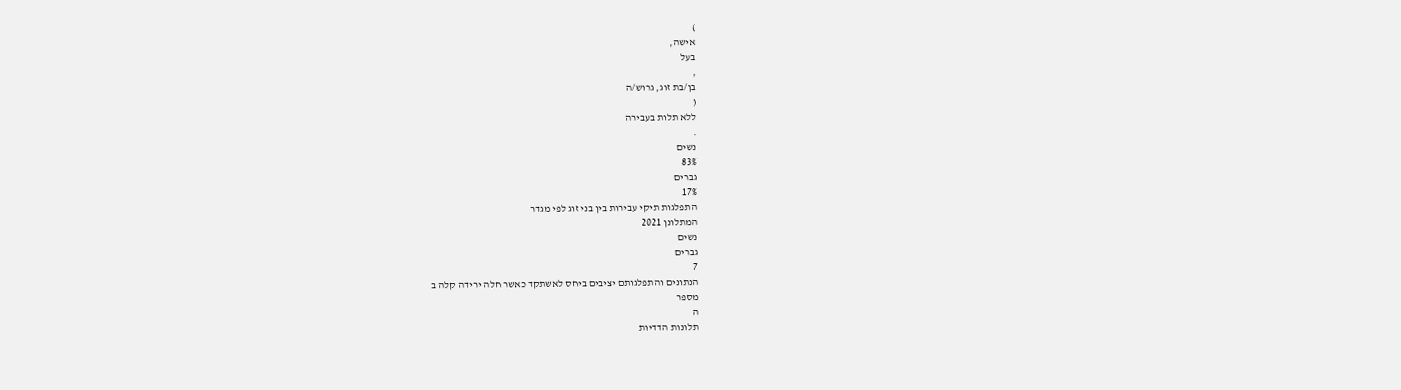)
אישה,
בעל
,
בן/בת זוג, גרוש/ה
(
ללא תלות בעבירה
.
נשים
83%
גברים
17%
התפלגות תיקי עבירות בין בני זוג לפי מגדר
המתלונן 2021
נשים
גברים
7
הנתונים והתפלגותם יציבים ביחס לאשתקד כאשר חלה ירידה קלה ב
מספר
ה
תלונות הדדיות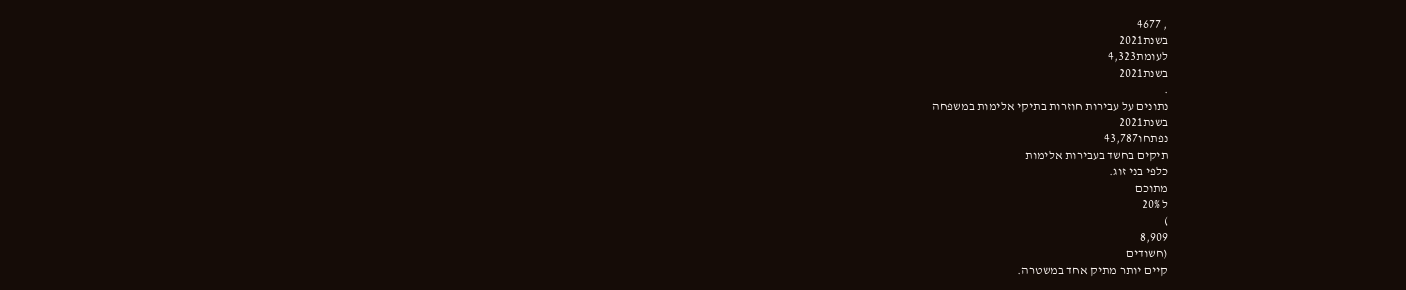, 4677
בשנת2021
לעומת4,323
בשנת2021
.
נתונים על עבירות חוזרות בתיקי אלימות במשפחה
בשנת2021
נפתחו43,787
תיקים בחשד בעבירות אלימות
כלפי בני זוג.
מתוכם
ל 20%
)
8,909
(חשודים
קיים יותר מתיק אחד במשטרה.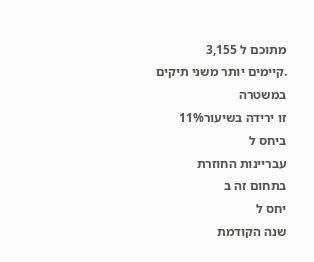מתוכם ל 3,155
.קיימים יותר משני תיקים במשטרה
זו ירידה בשיעור11%
ביחס ל
עבריינות החוזרת
בתחום זה ב
יחס ל
שנה הקודמת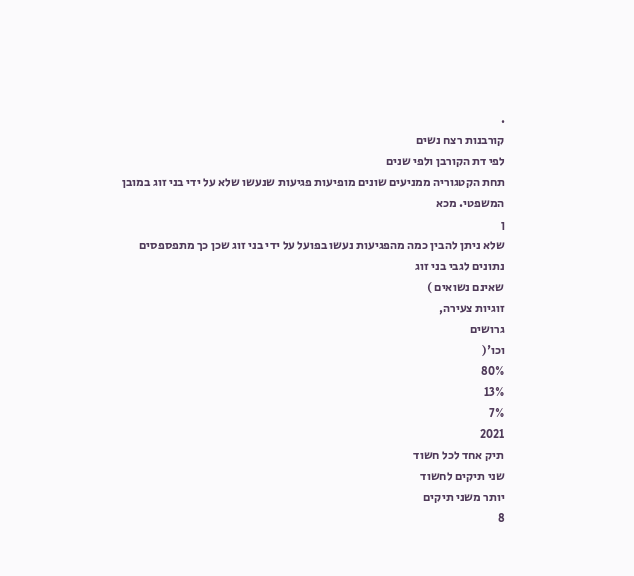.
קורבנות רצח נשים
לפי דת הקורבן ולפי שנים
תחת הקטגוריה ממניעים שונים מופיעות פגיעות שנעשו שלא על ידי בני זוג במובן המשפטי. מכא
ן
שלא ניתן להבין כמה מהפגיעות נעשו בפועל על ידי בני זוג שכן כך מתפספסים נתונים לגבי בני זוג
שאינם נשואים )
זוגיות צעירה,
גרושים
וכו'(
80%
13%
7%
2021
תיק אחד לכל חשוד
שני תיקים לחשוד
יותר משני תיקים
8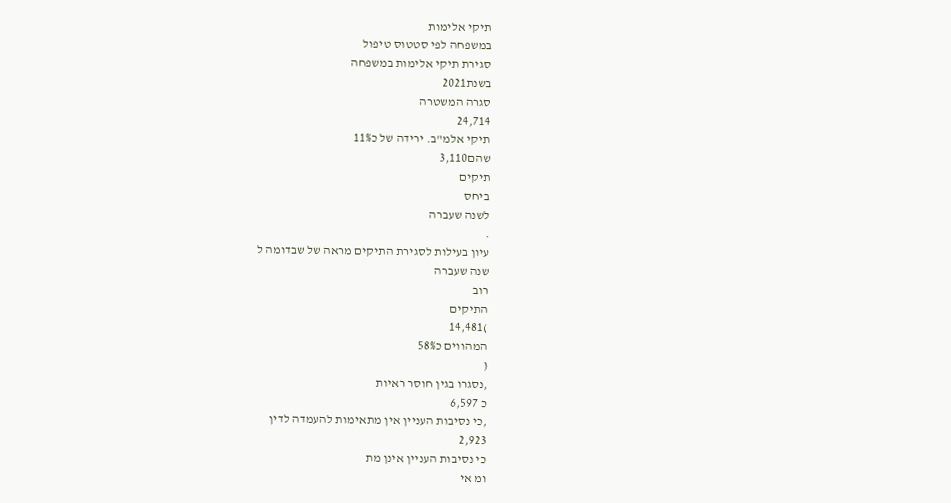תיקי אלימות
במשפחה לפי סטטוס טיפול
סגירת תיקי אלימות במשפחה
בשנת2021
סגרה המשטרה
24,714
תיקי אלמ"ב. ירידה של כ11%
שהם3,110
תיקים
ביחס
לשנה שעברה
.
עיון בעילות לסגירת התיקים מראה של שבדומה ל
שנה שעברה
רוב
התיקים
)14,481
המהווים כ58%
(
,נסגרו בגין חוסר ראיות
כ 6,597
,כי נסיבות העניין אין מתאימות להעמדה לדין
2,923
כי נסיבות העניין אינן מת
ומ אי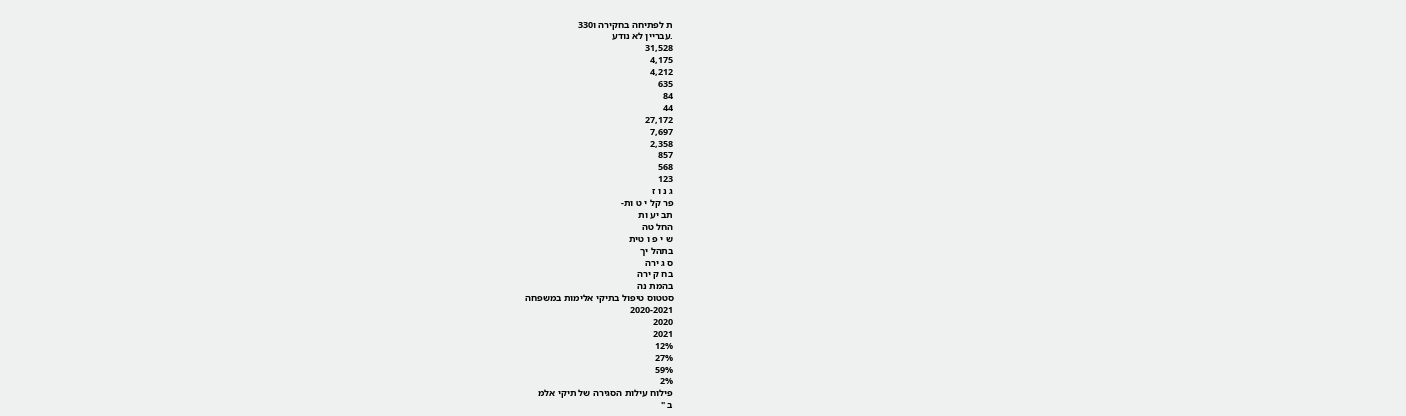ת לפתיחה בחקירה ו330
.עבריין לא נודע
31,528
4,175
4,212
635
84
44
27,172
7,697
2,358
857
568
123
ג נ ו ז
פר קל י ט ות-
תב יע ות
החל טה
ש י פ ו טית
בתהל יך
ס ג ירה
בח ק ירה
בהמת נה
סטטוס טיפול בתיקי אלימות במשפחה
2020-2021
2020
2021
12%
27%
59%
2%
פילוח עילות הסגירה של תיקי אלמ
ב "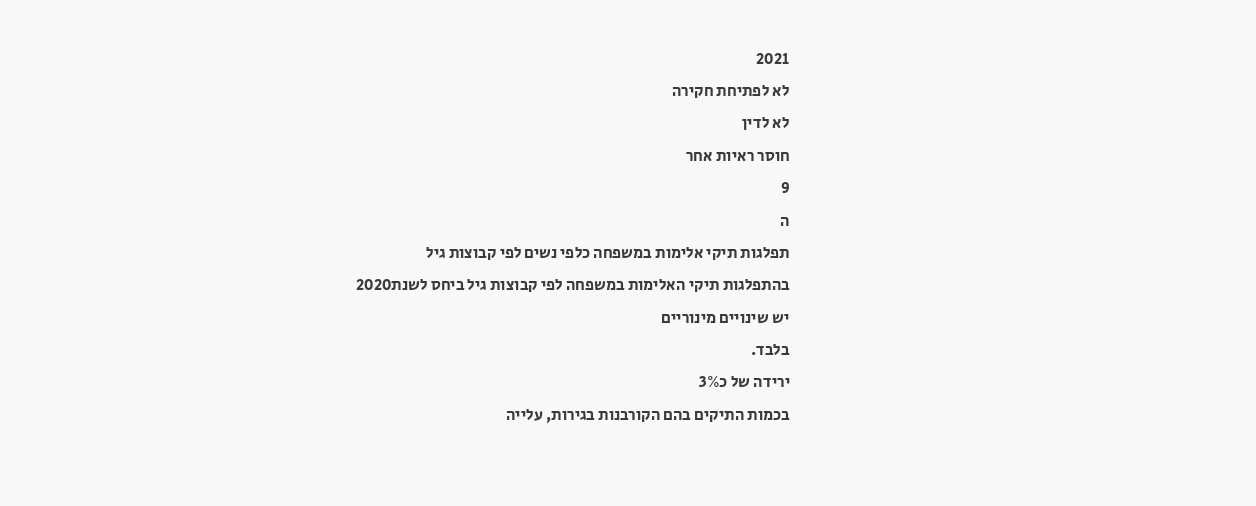2021
לא לפתיחת חקירה
לא לדין
חוסר ראיות אחר
9
ה
תפלגות תיקי אלימות במשפחה כלפי נשים לפי קבוצות גיל
בהתפלגות תיקי האלימות במשפחה לפי קבוצות גיל ביחס לשנת2020
יש שינויים מינוריים
בלבד.
ירידה של כ3%
בכמות התיקים בהם הקורבנות בגירות, עלייה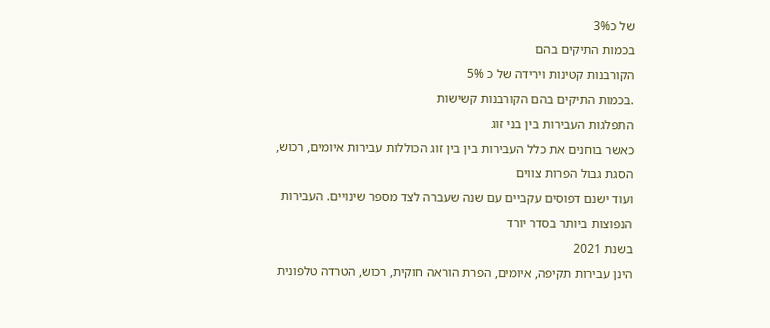של כ3%
בכמות התיקים בהם
הקורבנות קטינות וירידה של כ 5%
.בכמות התיקים בהם הקורבנות קשישות
התפלגות העבירות בין בני זוג
כאשר בוחנים את כלל העבירות בין בין זוג הכוללות עבירות איומים, רכוש, הסגת גבול הפרות צווים
ועוד ישנם דפוסים עקביים עם שנה שעברה לצד מספר שינויים. העבירות הנפוצות ביותר בסדר יורד
בשנת 2021
הינן עבירות תקיפה, איומים, הפרת הוראה חוקית, רכוש, הטרדה טלפונית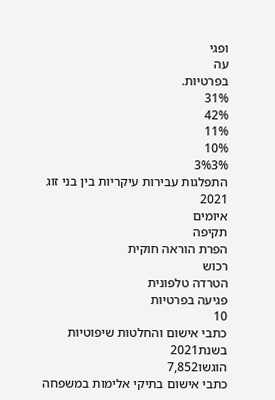ופגי
עה
בפרטיות.
31%
42%
11%
10%
3%3%
התפלגות עבירות עיקריות בין בני זוג
2021
איומים
תקיפה
הפרת הוראה חוקית
רכוש
הטרדה טלפונית
פגיעה בפרטיות
10
כתבי אישום והחלטות שיפוטיות
בשנת2021
הוגשו7,852
כתבי אישום בתיקי אלימות במשפחה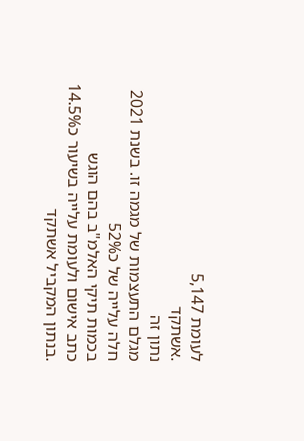לעומת 5,147
.אשתקד
נתון זה
מגלם התעצמות של מגמה זו. בשנת 2021
חלה עלייה של כ52%
בכמות תיקי האלמ"ב בהם הוגש
כתב אישום ולעומת עלייה בשיעור כ14.5%
.בנתון המקביל אשתקד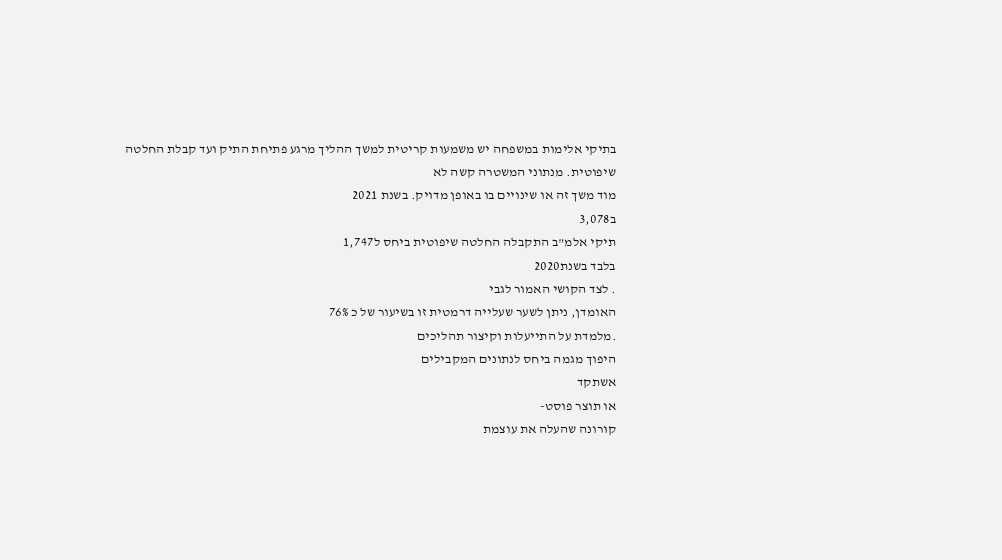בתיקי אלימות במשפחה יש משמעות קריטית למשך ההליך מרגע פתיחת התיק ועד קבלת החלטה
שיפוטית. מנתוני המשטרה קשה לא
מוד משך זה או שינויים בו באופן מדויק. בשנת 2021
ב3,078
תיקי אלמ"ב התקבלה החלטה שיפוטית ביחס ל1,747
בלבד בשנת2020
. לצד הקושי האמור לגבי
האומדן, ניתן לשער שעלייה דרמטית זו בשיעור של כ 76%
.מלמדת על התייעלות וקיצור תהליכים
היפוך מגמה ביחס לנתונים המקבילים
אשתקד
או תוצר פוסט-
קורונה שהעלה את עוצמת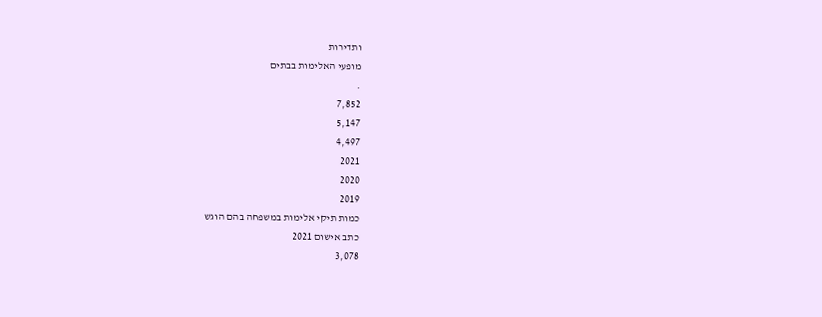ותדירות
מופעי האלימות בבתים
.
7,852
5,147
4,497
2021
2020
2019
כמות תיקי אלימות במשפחה בהם הוגש
כתב אישום 2021
3,078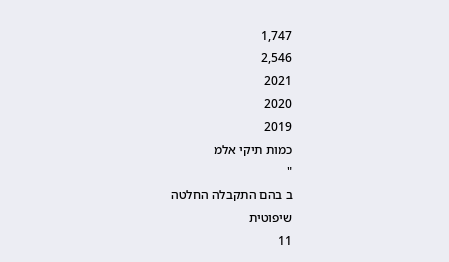1,747
2,546
2021
2020
2019
כמות תיקי אלמ
"
ב בהם התקבלה החלטה
שיפוטית
11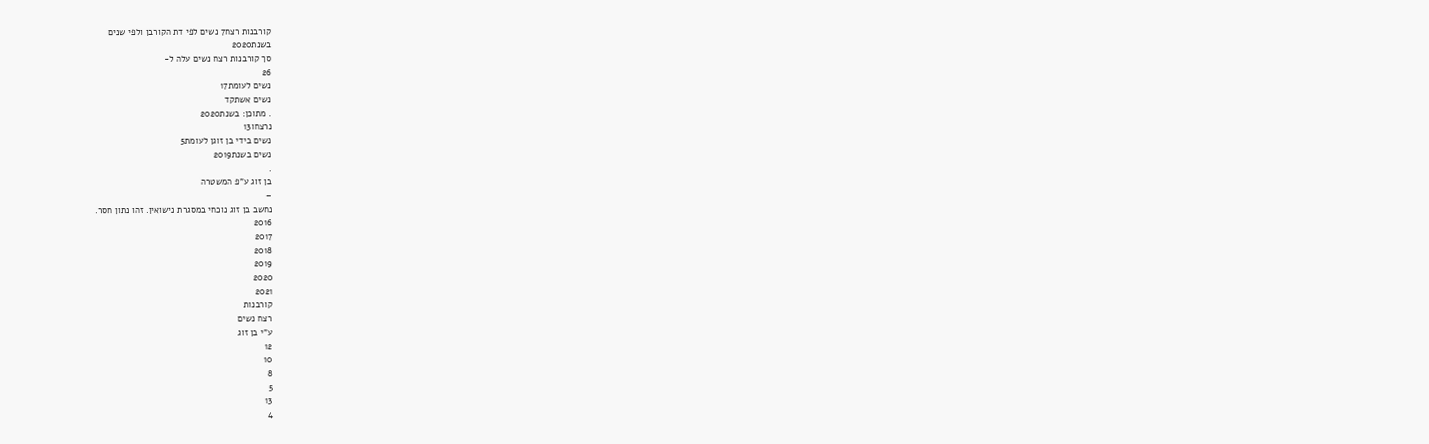קורבנות רצח7 נשים לפי דת הקורבן ולפי שנים
בשנת2020
סך קורבנות רצח נשים עלה ל-
26
נשים לעומת17
נשים אשתקד
. מתוכן: בשנת2020
נרצחו13
נשים בידי בן זוגן לעומת5
נשים בשנת2019
.
בן זוג ע"פ המשטרה
–
נחשב בן זוג נוכחי במסגרת נישואין. זהו נתון חסר.
2016
2017
2018
2019
2020
2021
קורבנות
רצח נשים
ע"י בן זוג
12
10
8
5
13
4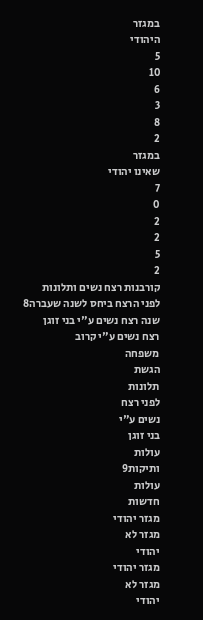במגזר
היהודי
5
10
6
3
8
2
במגזר
שאינו יהודי
7
0
2
2
5
2
קורבנות רצח נשים ותלונות לפני הרצח ביחס לשנה שעברה8
שנה רצח נשים ע"י בני זוגן
רצח נשים ע"י קרוב
משפחה
הגשת
תלונות
לפני רצח
נשים ע"י
בני זוגן
עולות
ותיקות9
עולות
חדשות
מגזר יהודי
מגזר לא
יהודי
מגזר יהודי
מגזר לא
יהודי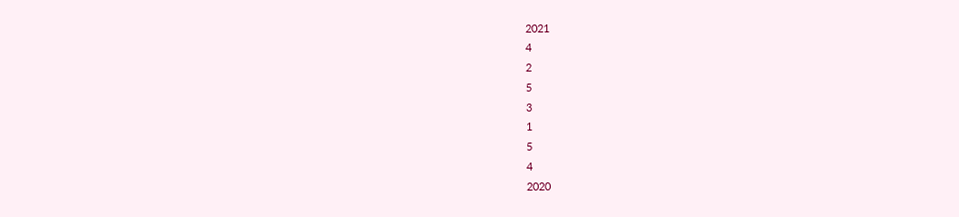2021
4
2
5
3
1
5
4
2020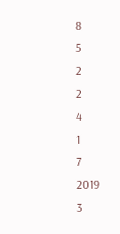8
5
2
2
4
1
7
2019
3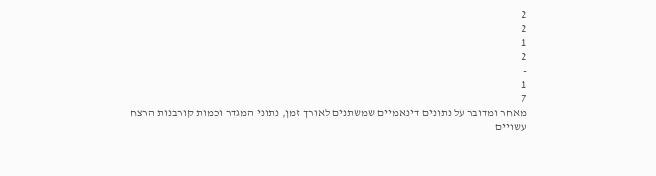2
2
1
2
-
1
7
מאחר ומדובר על נתונים דינאמיים שמשתנים לאורך זמן, נתוני המגדר וכמות קורבנות הרצח
עשויים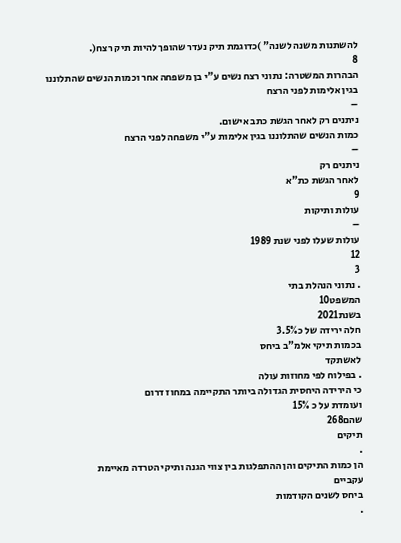להשתנות משנה לשנה" )כדוגמת תיק נעדר שהופך להיות תיק רצח(.
8
הבהרות המשטרה: נתוני רצח נשים ע"י בן משפחה אחר וכמות הנשים שהתלוננו בגין אלימות לפני הרצח
–
ניתנים רק לאחר הגשת כתב אישום.
כמות הנשים שהתלוננו בגין אלימות ע"י משפחה לפני הרצח
–
ניתנים רק
לאחר הגשת כת"א
9
עולות ותיקות
–
עולות שעלו לפני שנת 1989
12
3
. נתוני הנהלת בתי
המשפט10
בשנת2021
חלה ירידה של כ3.5%
בכמות תיקי אלמ"ב ביחס
לאשתקד
. בפילוח לפי מחוזות עולה
כי הירידה היחסית הגדולה ביותר התקיימה במחוז דרום
ועומדת על כ 15%
שהם268
תיקים
.
הן כמות התיקים והן ההתפלגות בין צווי הגנה ותיקי הטרדה מאיימת
עקביים
ביחס לשנים הקודמות
.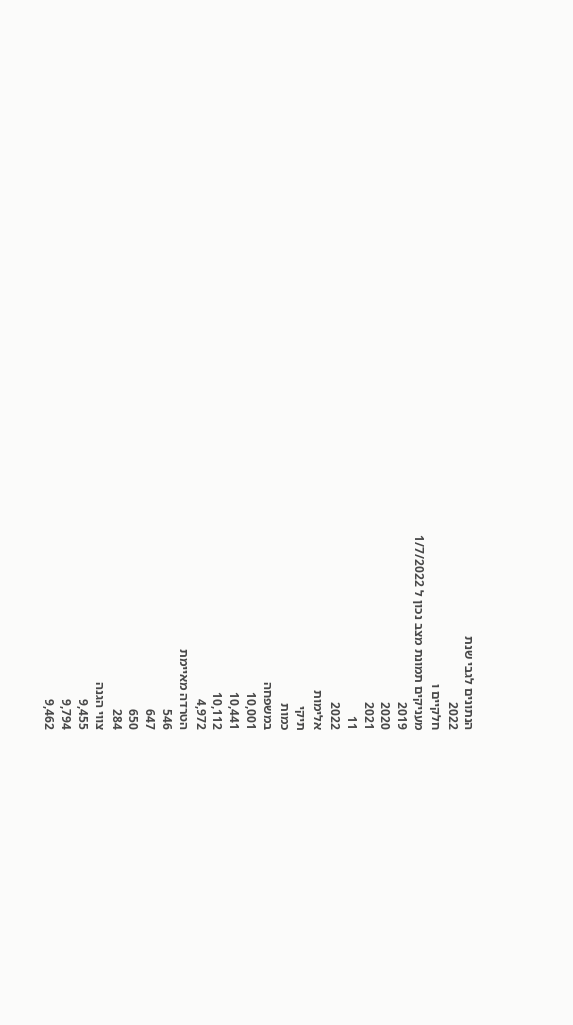הנתונים לגבי שנת
2022
חלקיים ו
מעניקים תמונת מצב נכון ל 1/7/2022
2019
2020
2021
11
2022
אלימות
תיקי
כמות
במשפחה
10,001
10,441
10,112
4,972
הטרדה מאיימת
546
647
650
284
צווי הגנה
9,455
9,794
9,462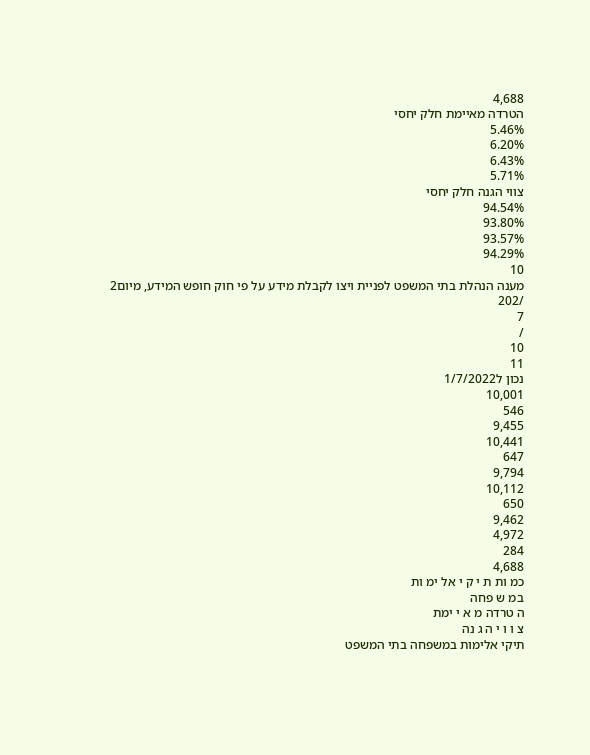4,688
הטרדה מאיימת חלק יחסי
5.46%
6.20%
6.43%
5.71%
צווי הגנה חלק יחסי
94.54%
93.80%
93.57%
94.29%
10
מענה הנהלת בתי המשפט לפניית ויצו לקבלת מידע על פי חוק חופש המידע, מיום2
/202
7
/
10
11
נכון ל1/7/2022
10,001
546
9,455
10,441
647
9,794
10,112
650
9,462
4,972
284
4,688
כמ ות ת י ק י אל ימ ות
במ ש פחה
ה טרדה מ א י ימת
צ ו ו י ה ג נה
תיקי אלימות במשפחה בתי המשפט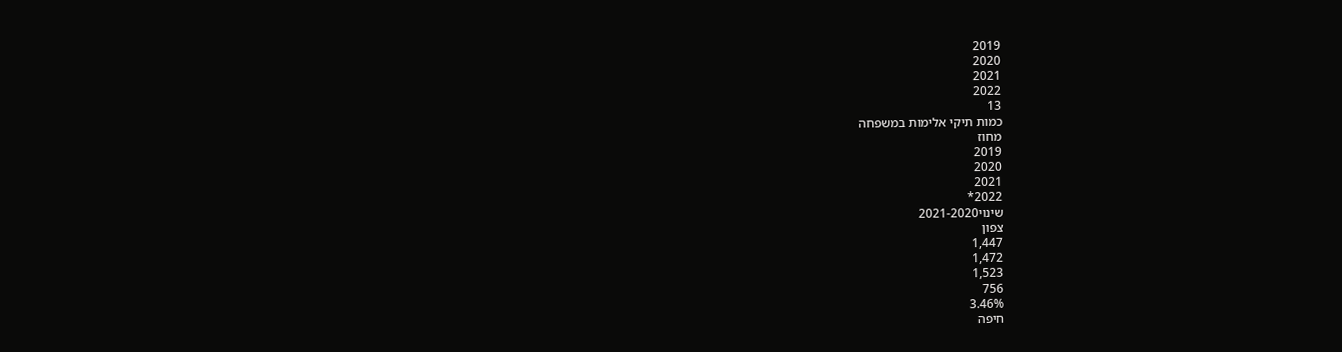2019
2020
2021
2022
13
כמות תיקי אלימות במשפחה
מחוז
2019
2020
2021
2022*
שינוי2021-2020
צפון
1,447
1,472
1,523
756
3.46%
חיפה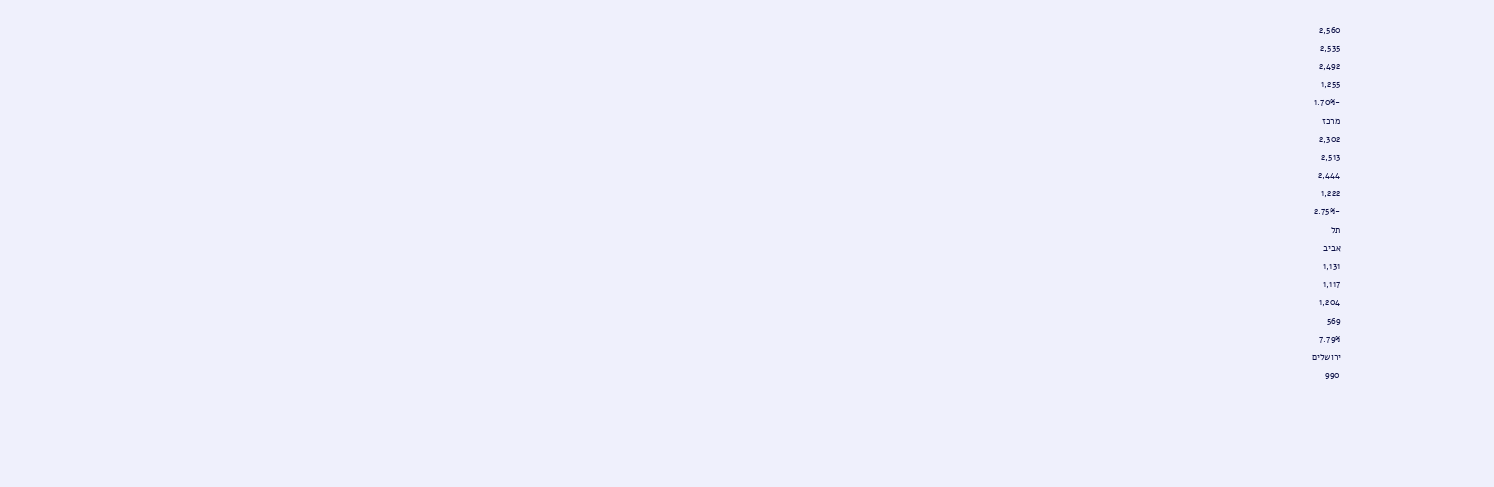2,560
2,535
2,492
1,255
-1.70%
מרכז
2,302
2,513
2,444
1,222
-2.75%
תל
אביב
1,131
1,117
1,204
569
7.79%
ירושלים
990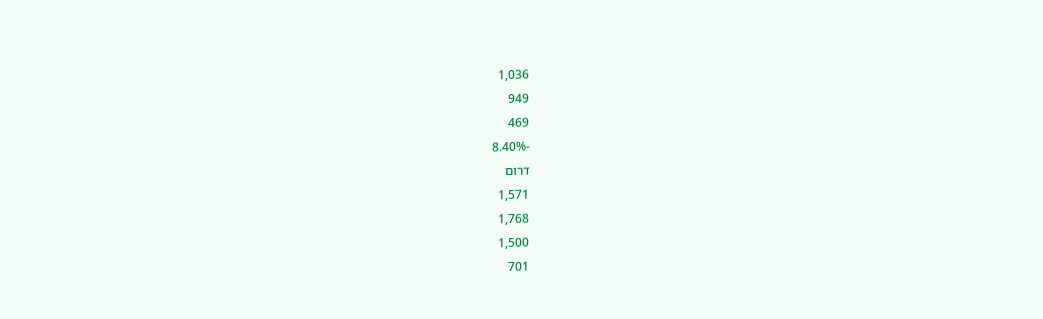1,036
949
469
-8.40%
דרום
1,571
1,768
1,500
701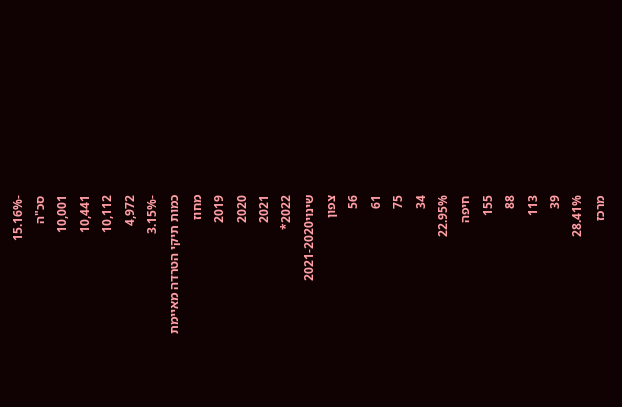-15.16%
סכ"ה
10,001
10,441
10,112
4,972
-3.15%
כמות תיקי הטרדה מאיימת
מחוז
2019
2020
2021
2022*
שינוי2021-2020
צפון
56
61
75
34
22.95%
חיפה
155
88
113
39
28.41%
מרכז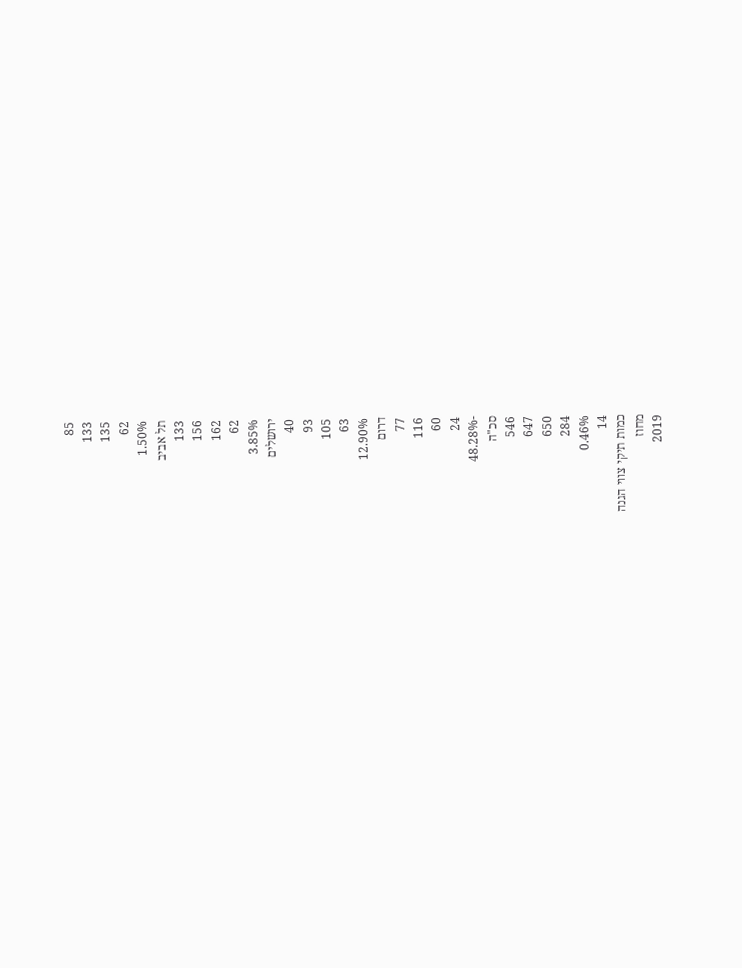85
133
135
62
1.50%
תל אביב
133
156
162
62
3.85%
ירושלים
40
93
105
63
12.90%
דרום
77
116
60
24
-48.28%
סכ"ה
546
647
650
284
0.46%
14
כמות תיקי צווי הגנה
מחוז
2019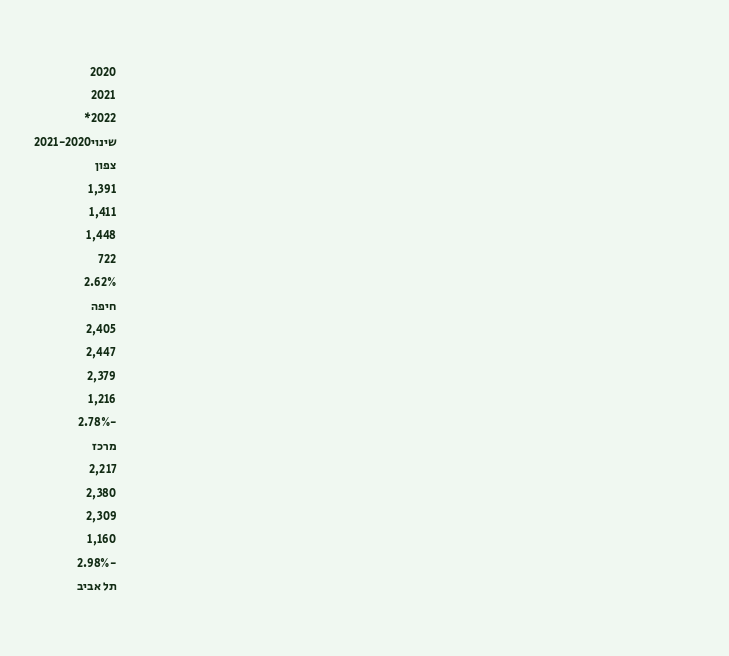2020
2021
2022*
שינוי2021-2020
צפון
1,391
1,411
1,448
722
2.62%
חיפה
2,405
2,447
2,379
1,216
-2.78%
מרכז
2,217
2,380
2,309
1,160
-2.98%
תל אביב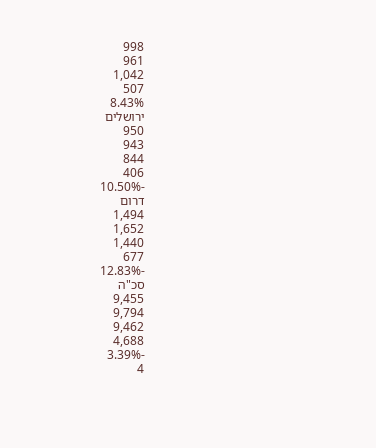998
961
1,042
507
8.43%
ירושלים
950
943
844
406
-10.50%
דרום
1,494
1,652
1,440
677
-12.83%
סכ"ה
9,455
9,794
9,462
4,688
-3.39%
4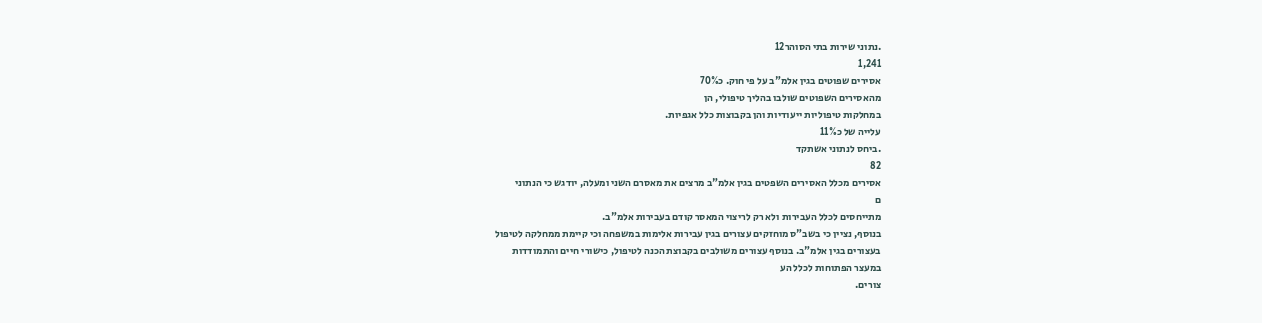.נתוני שירות בתי הסוהר12
1,241
אסירים שפוטים בגין אלמ"ב על פי חוק. כ70%
מהאסירים השפוטים שולבו בהליך טיפולי, הן
במחלקות טיפוליות ייעודיות והן בקבוצות כלל אגפיות.
עלייה של כ11%
.ביחס לנתוני אשתקד
82
אסירים מכלל האסירים השפטים בגין אלמ"ב מרצים את מאסרם השני ומעלה, יודגש כי הנתוני
ם
מתייחסים לכלל העבירות ולא רק לריצוי המאסר קודם בעבירות אלמ"ב.
בנוסף, נציין כי בשב"ס מוחזקים עצורים בגין עבירות אלימות במשפחה וכי קיימת ממחלקה לטיפול
בעצורים בגין אלמ"ב. בנוסף עצורים משולבים בקבוצת הכנה לטיפול, כישורי חיים והתמודדות
במעצר הפתוחות לכלל הע
צורים.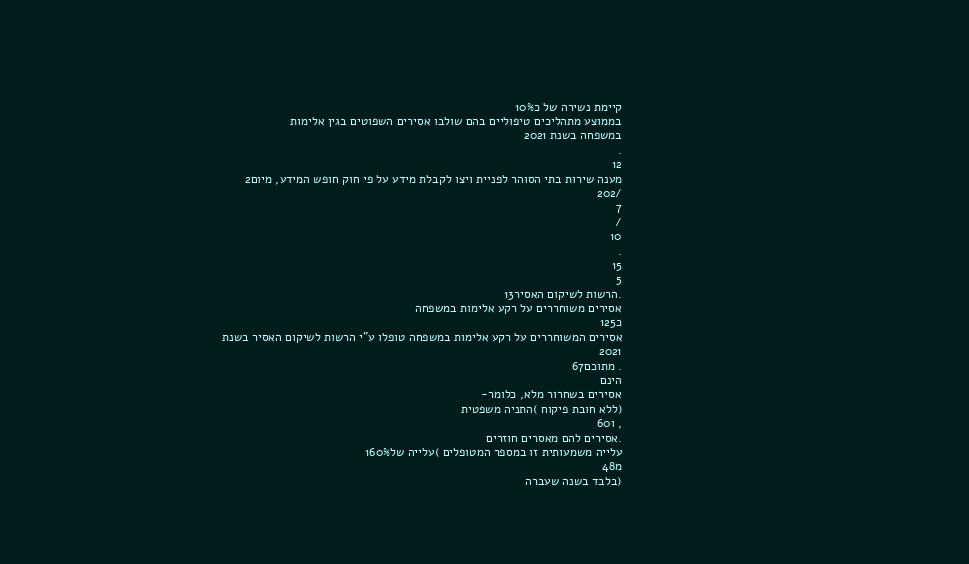קיימת נשירה של כ10%
בממוצע מתהליכים טיפוליים בהם שולבו אסירים השפוטים בגין אלימות
במשפחה בשנת 2021
.
12
מענה שירות בתי הסוהר לפניית ויצו לקבלת מידע על פי חוק חופש המידע, מיום2
/202
7
/
10
.
15
5
.הרשות לשיקום האסיר13
אסירים משוחררים על רקע אלימות במשפחה
כ125
אסירים המשוחררים על רקע אלימות במשפחה טופלו ע"י הרשות לשיקום האסיר בשנת
2021
. מתוכם67
הינם
אסירים בשחרור מלא, כלומר-
(ללא חובת פיקוח )התניה משפטית
, ו60
.אסירים להם מאסרים חוזרים
עלייה משמעותית זו במספר המטופלים )עלייה של160%
מ48
(בלבד בשנה שעברה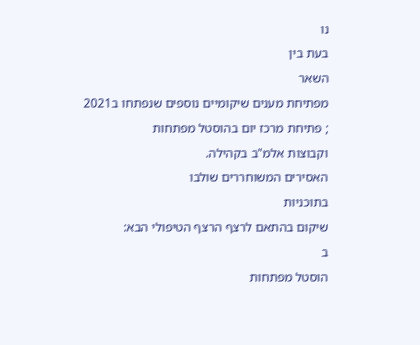נו
בעת בין
השאר
מפתיחת מענים שיקומיים נוספים שנפתחו ב2021
; פתיחת מרכז יום בהוסטל מפתחות
וקבוצות אלמ"ב בקהילה.
האסירים המשוחררים שולבו
בתוכניות
שיקום בהתאם לרצף הרצף הטיפולי הבא:
ב
הוסטל מפתחות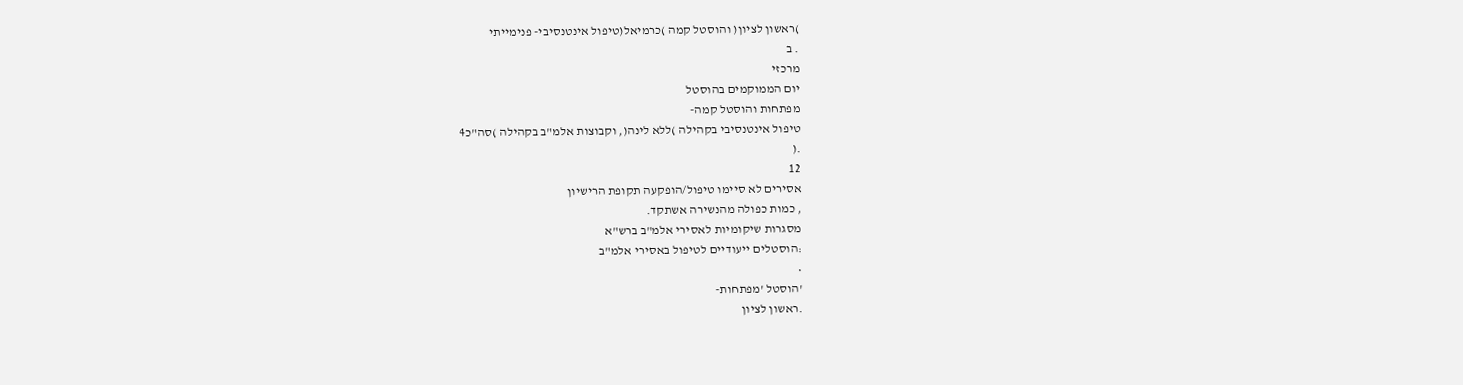)ראשון לציון( והוסטל קמה )כרמיאל(טיפול אינטנסיבי- פנימייתי
. ב
מרכזי
יום הממוקמים בהוסטל
מפתחות והוסטל קמה-
טיפול אינטנסיבי בקהילה )ללא לינה(, וקבוצות אלמ"ב בקהילה )סה"כ4
.(
12
אסירים לא סיימו טיפול/הופקעה תקופת הרישיון
, כמות כפולה מהנשירה אשתקד.
מסגרות שיקומיות לאסירי אלמ"ב ברש"א
:הוסטלים ייעודיים לטיפול באסירי אלמ"ב
•
'הוסטל 'מפתחות-
.ראשון לציון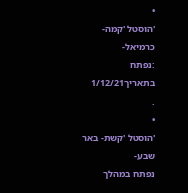•
'הוסטל 'קמה- כרמיאל-
:נפתח בתאריך1/12/21
.
•
'הוסטל 'קשת- באר שבע-
נפתח במהלך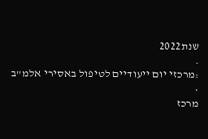שנת2022
.
:מרכזי יום ייעודיים לטיפול באסירי אלמ"ב
•
מרכז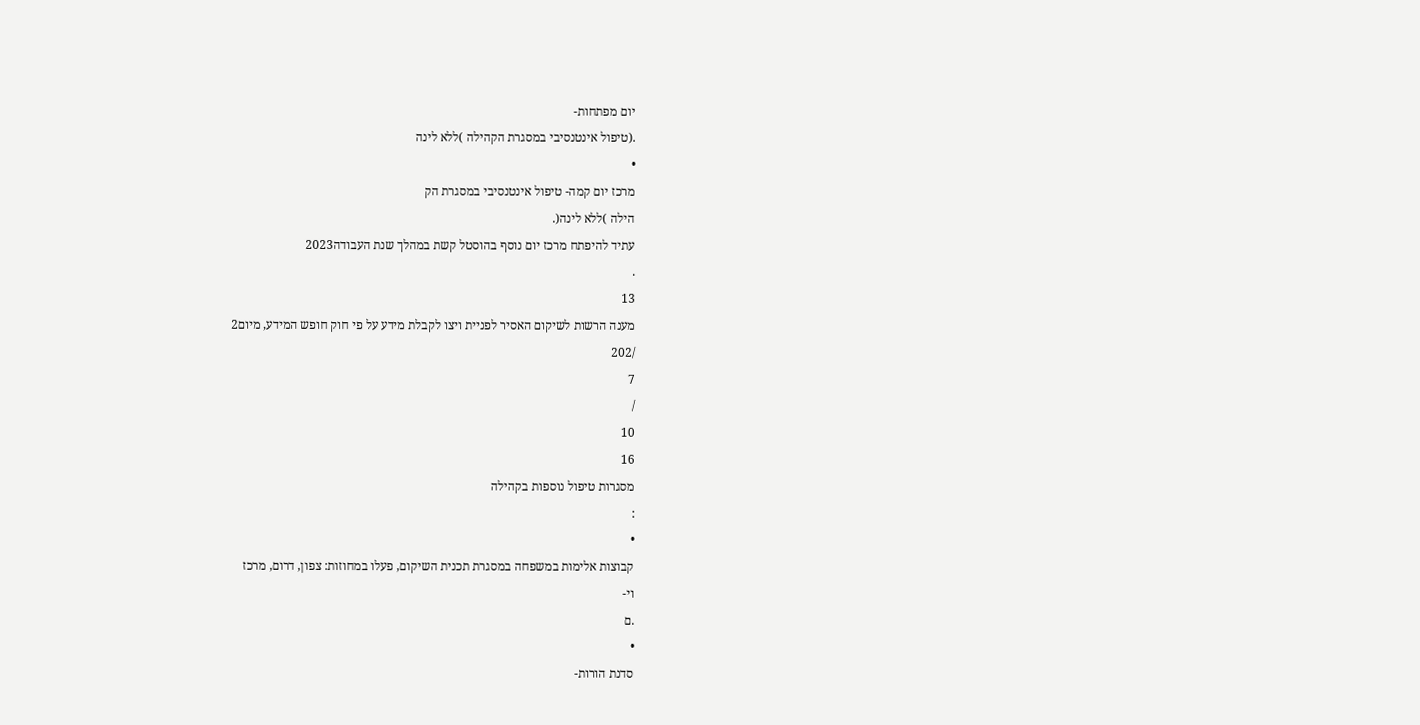יום מפתחות-
.(טיפול אינטנסיבי במסגרת הקהילה )ללא לינה
•
מרכז יום קמה- טיפול אינטנסיבי במסגרת הק
הילה )ללא לינה(.
עתיד להיפתח מרכז יום נוסף בהוסטל קשת במהלך שנת העבודה2023
.
13
מענה הרשות לשיקום האסיר לפניית ויצו לקבלת מידע על פי חוק חופש המידע, מיום2
/202
7
/
10
16
מסגרות טיפול נוספות בקהילה
:
•
קבוצות אלימות במשפחה במסגרת תכנית השיקום, פעלו במחוזות: צפון, דרום, מרכז
וי-
.ם
•
סדנת הורות-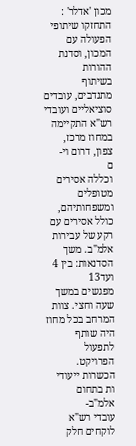מכון 'אדלר' : התחזקו שיתופי הפעולה עם המכון, וסדנת ההורות
בשיתוף
מתנדבים, עובדים סוציאליים ועובדי רש"א התקיימה במחוז מרכז, צפון, דרום וי-
ם
וכללה אסירים מטופלים ומשפחותיהם, כולל אסירים עם רקע של עבירות אלמ"ב. משך
הסדנאות: בין 4
ועד13
מפגשים במשך שעה וחצי. צוות המרחב בכל מחוז היה שותף
לתפעול הפרויקט.
הכשרות ייעודי
ות בתחום אלמ"ב-
עובדי רש"א לוקחים חלק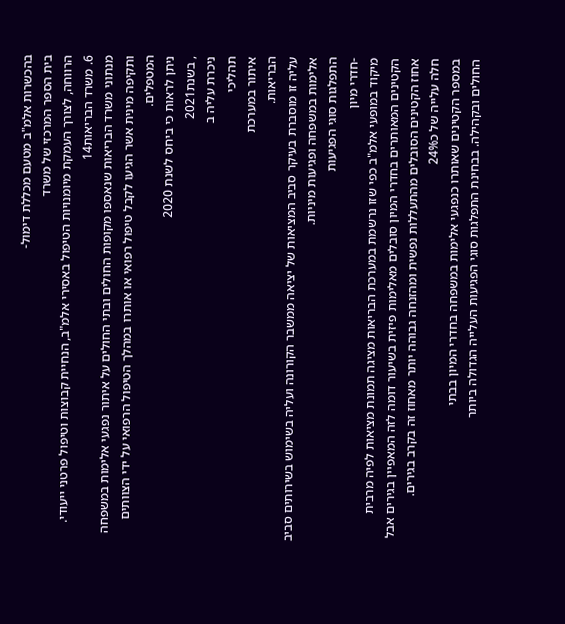בהכשרות אלמ"ב מטעם מכללת דימול-
בית הספר המרכזי של משרד
הרווחה, לצורך העמקת מיומנויות הטיפול באסירי אלמ"ב, הנחיית קבוצות וטיפול פרטני ייעודי.
6. משרד הבריאות14
מנתוני משרד הבריאות שנאספו מקופות החולים ובתי החולים על איתור נפגעי אלימות במשפחה
ותקיפה מינית אשר הגיעו לקבל טיפול רפואי או אותרו במהלך הטיפול הרפואי על ידי הצוותים
המטפלים.
ניתן לראות כי ביחס לשנת 2020
, בשנת2021
ניכרת עליה ב
תהליכי
איתור במערכת
הבריאות.
עליה זו מוסברת בעיקר סביב המציאות של יציאה ממשבר הקורונה ועליה בשימוש בשירותים סביב
אלימות במשפחה ופגיעות מיניות.
התפלגות סוגי הפגיעות
-חדרי מיון
מיקוד במופעי אלמ"ב כפי שזו נרשמת במערכת הבריאות מציגה תמונת מציאות לפיה מרבית
הקטינים המאותרים בחדרי המיון סובלים מאלימות פיזית בשיעור דומה לזה המאפיין בגירים אבל
אחוז הקטינים הסובלים מהתעללות נפשית ומהזנחה גבוהה יותר מאחוז זה בקרב בגירים.
חלה עלייה של כ24%
במספר הקטינים שאותרו כנפגעי אלימות במשפחה בחדרי המיון בבתי
החולים ובקהילה. בבחינת התפלגות סוגי הפגיעות העלייה הגדולה ביותר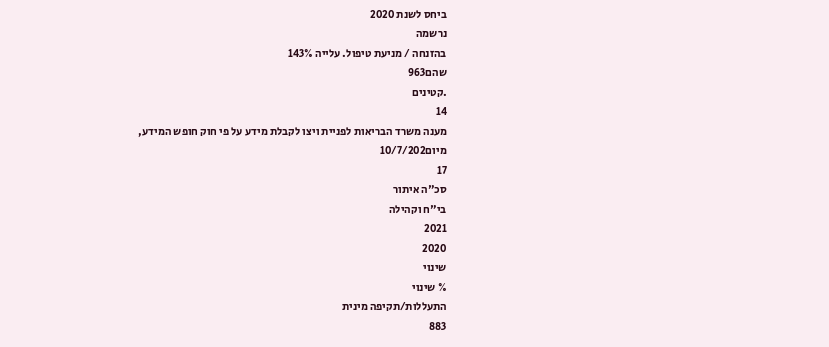ביחס לשנת 2020
נרשמה
בהזנחה / מניעת טיפול. עלייה 143%
שהם963
.קטינים
14
מענה משרד הבריאות לפניית ויצו לקבלת מידע על פי חוק חופש המידע, מיום10/7/202
17
סכ"ה איתור
בי"ח וקהילה
2021
2020
שינוי
% שינוי
התעללות/תקיפה מינית
883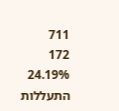711
172
24.19%
התעללות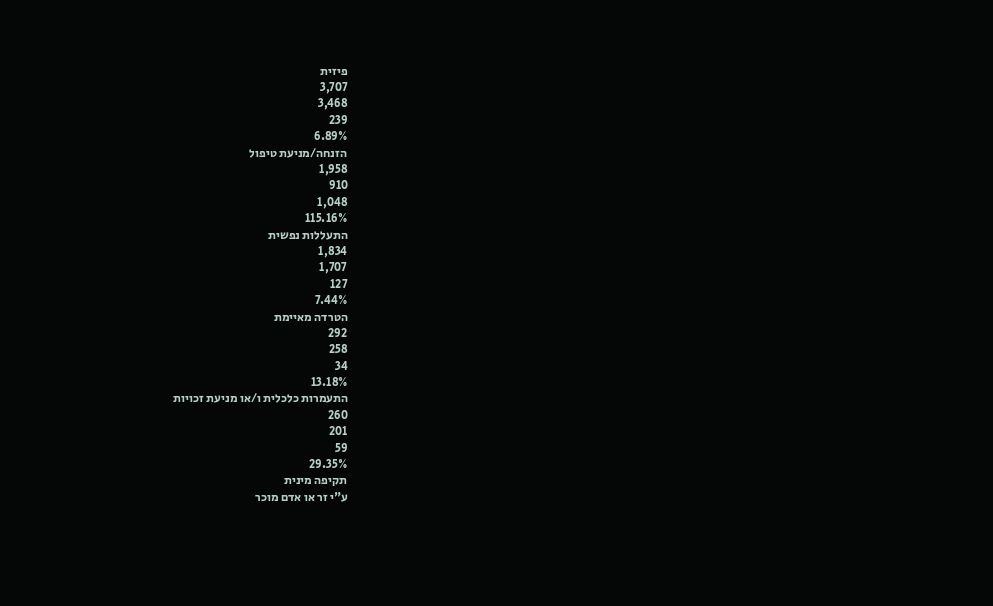פיזית
3,707
3,468
239
6.89%
הזנחה/מניעת טיפול
1,958
910
1,048
115.16%
התעללות נפשית
1,834
1,707
127
7.44%
הטרדה מאיימת
292
258
34
13.18%
התעמרות כלכלית ו/או מניעת זכויות
260
201
59
29.35%
תקיפה מינית
ע"י זר או אדם מוכר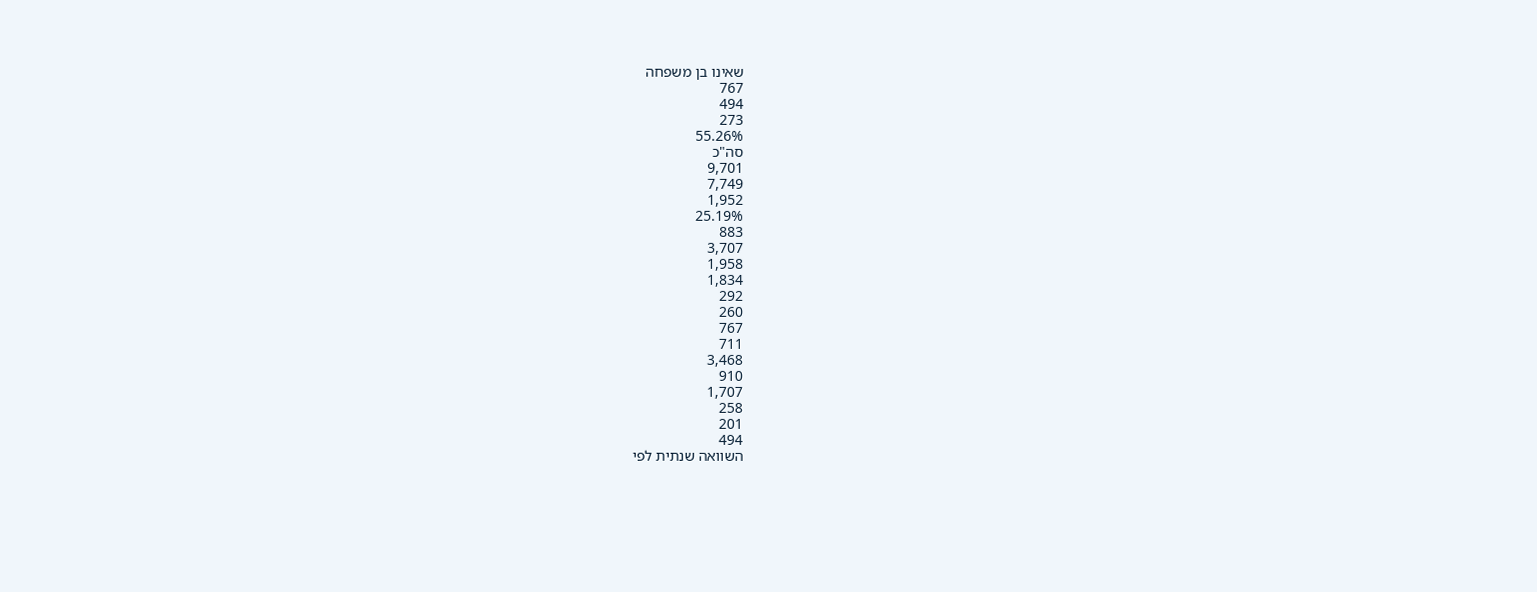שאינו בן משפחה
767
494
273
55.26%
סה"כ
9,701
7,749
1,952
25.19%
883
3,707
1,958
1,834
292
260
767
711
3,468
910
1,707
258
201
494
השוואה שנתית לפי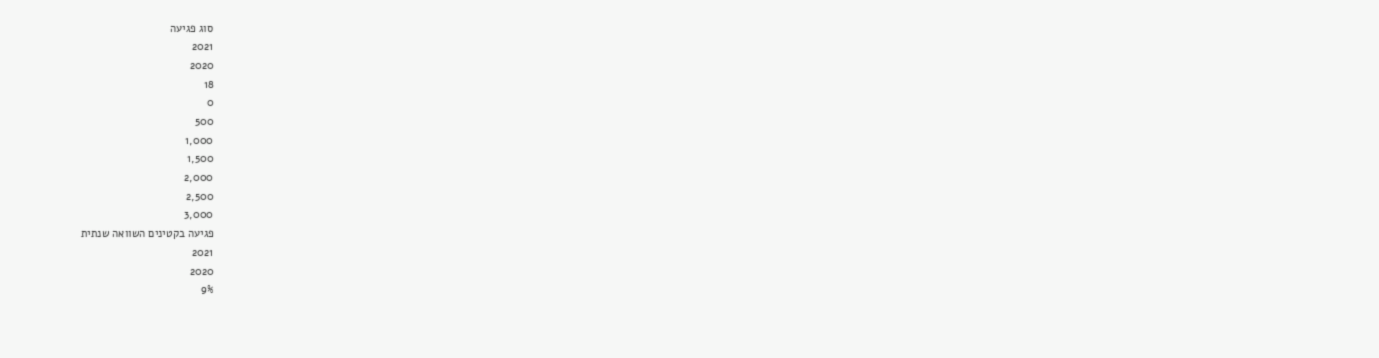סוג פגיעה
2021
2020
18
0
500
1,000
1,500
2,000
2,500
3,000
פגיעה בקטינים השוואה שנתית
2021
2020
9%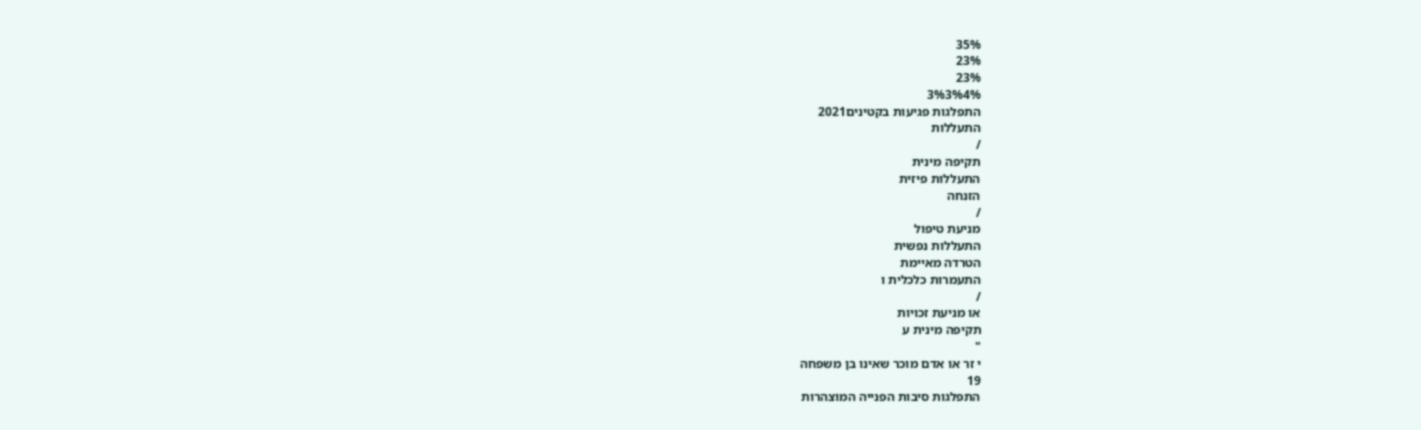35%
23%
23%
3%3%4%
התפלגות פגיעות בקטינים2021
התעללות
/
תקיפה מינית
התעללות פיזית
הזנחה
/
מניעת טיפול
התעללות נפשית
הטרדה מאיימת
התעמרות כלכלית ו
/
או מניעת זכויות
תקיפה מינית ע
"
י זר או אדם מוכר שאינו בן משפחה
19
התפלגות סיבות הפנייה המוצהרות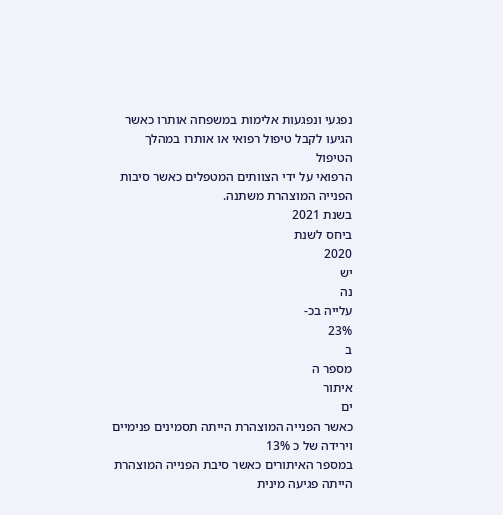נפגעי ונפגעות אלימות במשפחה אותרו כאשר הגיעו לקבל טיפול רפואי או אותרו במהלך הטיפול
הרפואי על ידי הצוותים המטפלים כאשר סיבות הפנייה המוצהרת משתנה.
בשנת 2021
ביחס לשנת
2020
יש
נה
עלייה בכ-
23%
ב
מספר ה
איתור
ים
כאשר הפנייה המוצהרת הייתה תסמינים פנימיים
וירידה של כ 13%
במספר האיתורים כאשר סיבת הפנייה המוצהרת הייתה פגיעה מינית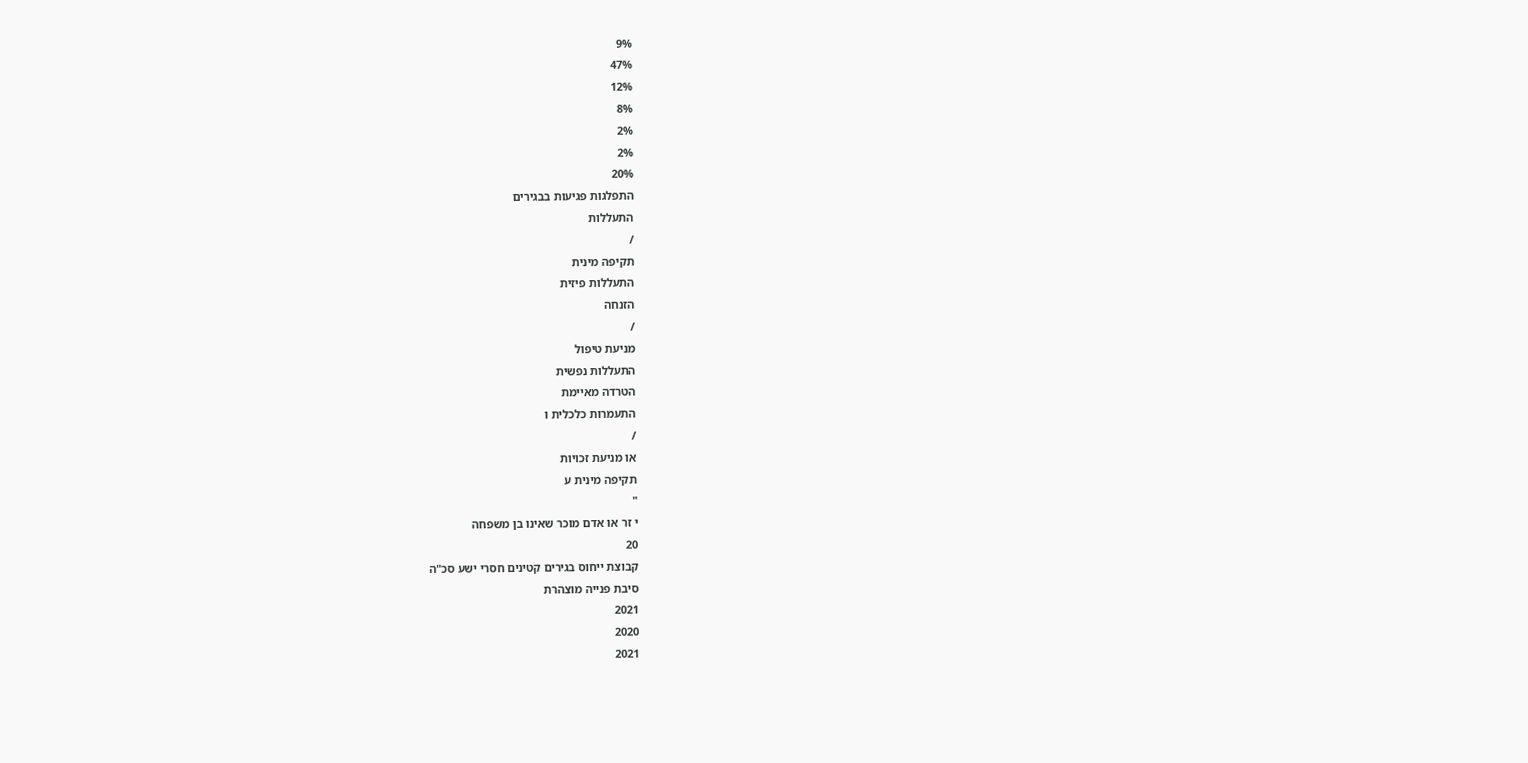9%
47%
12%
8%
2%
2%
20%
התפלגות פגיעות בבגירים
התעללות
/
תקיפה מינית
התעללות פיזית
הזנחה
/
מניעת טיפול
התעללות נפשית
הטרדה מאיימת
התעמרות כלכלית ו
/
או מניעת זכויות
תקיפה מינית ע
"
י זר או אדם מוכר שאינו בן משפחה
20
קבוצת ייחוס בגירים קטינים חסרי ישע סכ"ה
סיבת פנייה מוצהרת
2021
2020
2021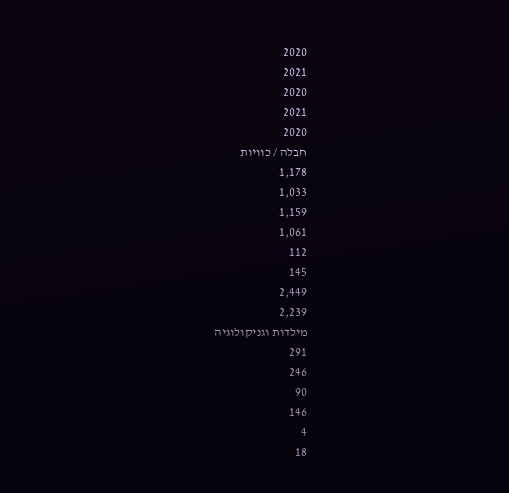2020
2021
2020
2021
2020
חבלה / כוויות
1,178
1,033
1,159
1,061
112
145
2,449
2,239
מילדות וגניקולוגיה
291
246
90
146
4
18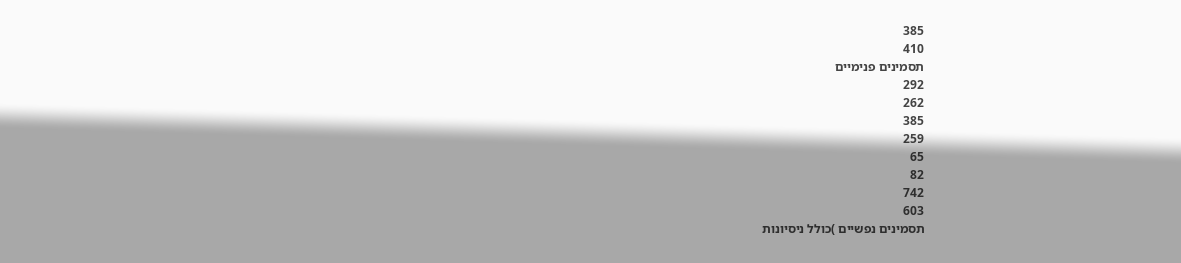385
410
תסמינים פנימיים
292
262
385
259
65
82
742
603
תסמינים נפשיים )כולל ניסיונות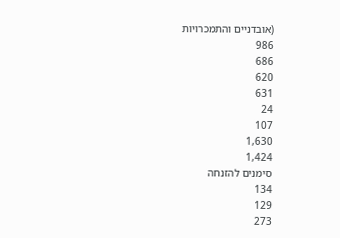(אובדניים והתמכרויות
986
686
620
631
24
107
1,630
1,424
סימנים להזנחה
134
129
273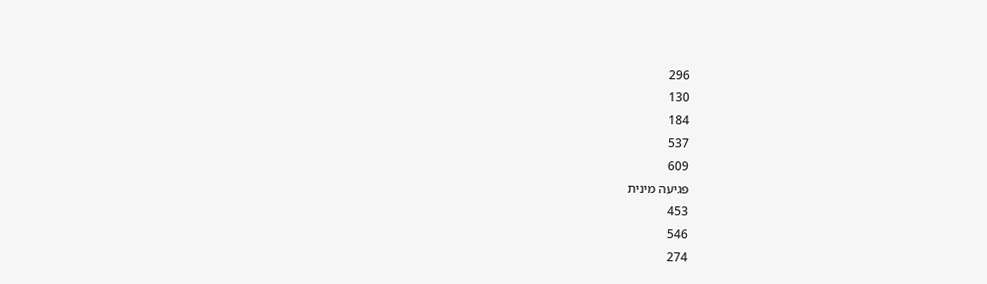296
130
184
537
609
פגיעה מינית
453
546
274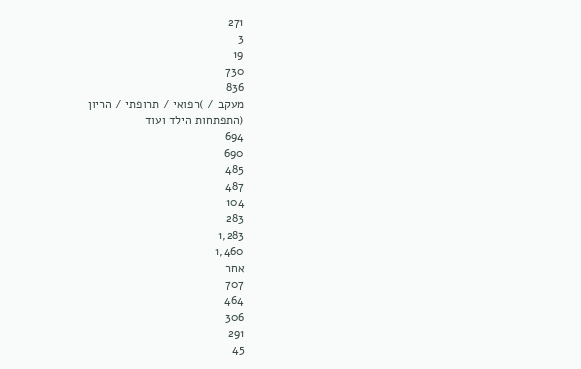271
3
19
730
836
מעקב / )רפואי / תרופתי / הריון
(התפתחות הילד ועוד
694
690
485
487
104
283
1,283
1,460
אחר
707
464
306
291
45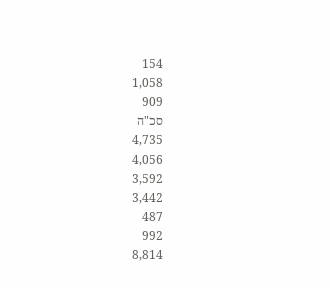154
1,058
909
סכ"ה
4,735
4,056
3,592
3,442
487
992
8,814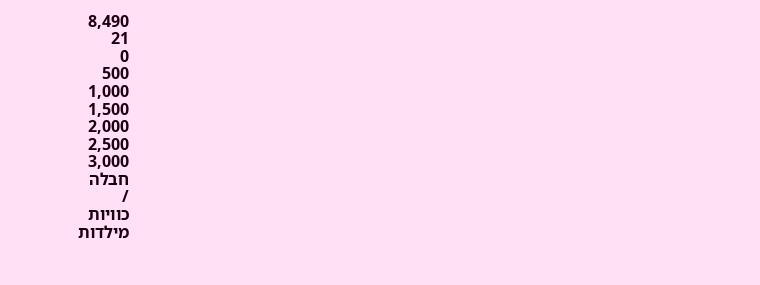8,490
21
0
500
1,000
1,500
2,000
2,500
3,000
חבלה
/
כוויות
מילדות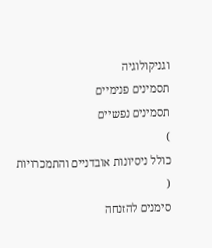וגניקולוגיה
תסמינים פנימיים
תסמינים נפשיים
)
כולל ניסיונות אובדניים והתמכרויות
(
סימנים להזנחה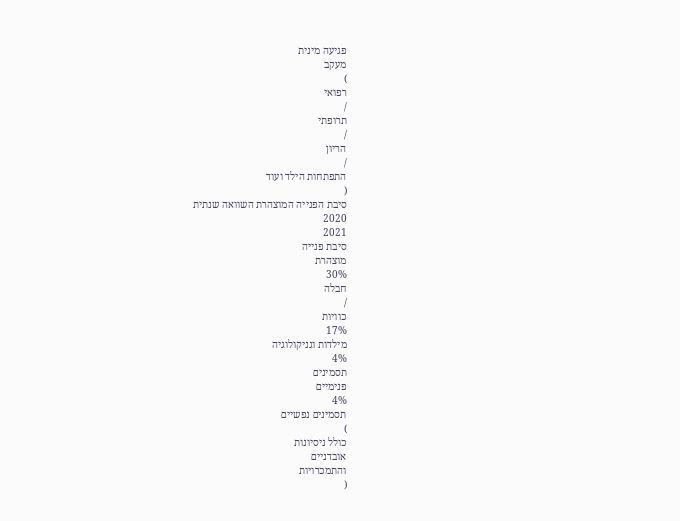פגיעה מינית
מעקב
)
רפואי
/
תרופתי
/
הריון
/
התפתחות הילד ועוד
(
סיבת הפנייה המוצהרת השוואה שנתית
2020
2021
סיבת פנייה
מוצהרת
30%
חבלה
/
כוויות
17%
מילדות וגניקולוגיה
4%
תסמינים
פנימיים
4%
תסמינים נפשיים
)
כולל ניסיונות
אובדניים
והתמכרויות
(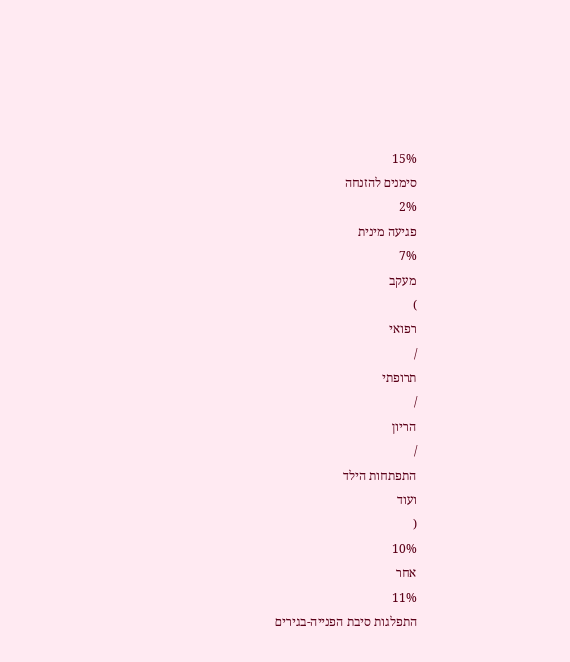15%
סימנים להזנחה
2%
פגיעה מינית
7%
מעקב
)
רפואי
/
תרופתי
/
הריון
/
התפתחות הילד
ועוד
(
10%
אחר
11%
התפלגות סיבת הפנייה-בגירים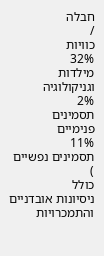חבלה
/
כוויות
32%
מילדות
וגניקולוגיה
2%
תסמינים
פנימיים
11%
תסמינים נפשיים
)
כולל
ניסיונות אובדניים
והתמכרויות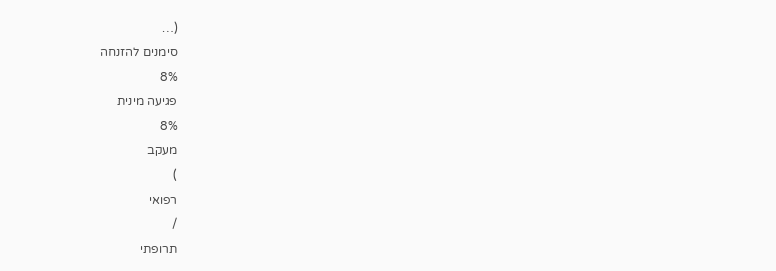(…
סימנים להזנחה
8%
פגיעה מינית
8%
מעקב
)
רפואי
/
תרופתי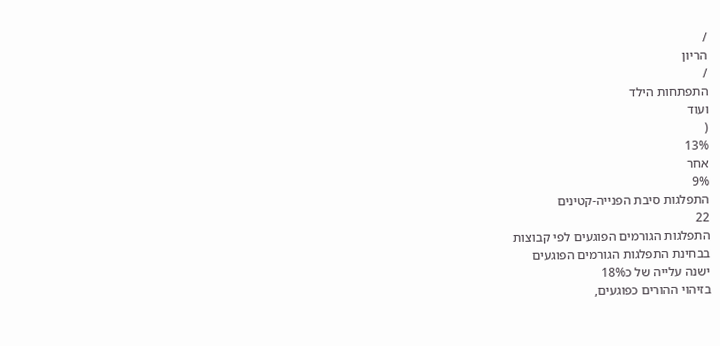/
הריון
/
התפתחות הילד
ועוד
(
13%
אחר
9%
התפלגות סיבת הפנייה-קטינים
22
התפלגות הגורמים הפוגעים לפי קבוצות
בבחינת התפלגות הגורמים הפוגעים
ישנה עלייה של כ18%
בזיהוי ההורים כפוגעים,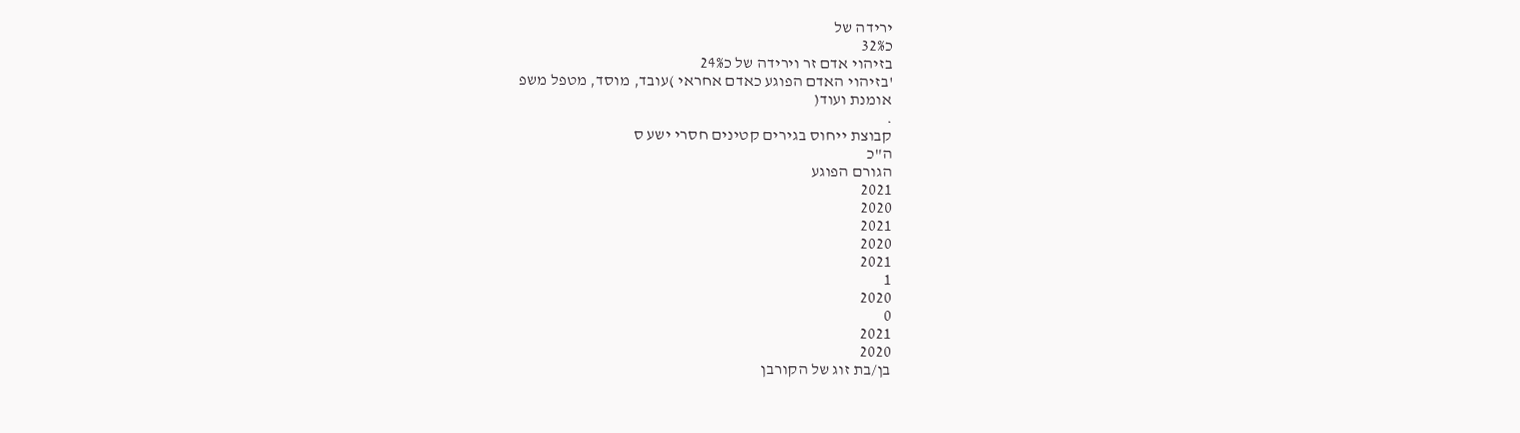ירידה של
כ32%
בזיהוי אדם זר וירידה של כ24%
'בזיהוי האדם הפוגע כאדם אחראי )עובד, מוסד, מטפל משפ
אומנת ועוד(
.
קבוצת ייחוס בגירים קטינים חסרי ישע ס
ה"כ
הגורם הפוגע
2021
2020
2021
2020
2021
1
2020
0
2021
2020
בן/בת זוג של הקורבן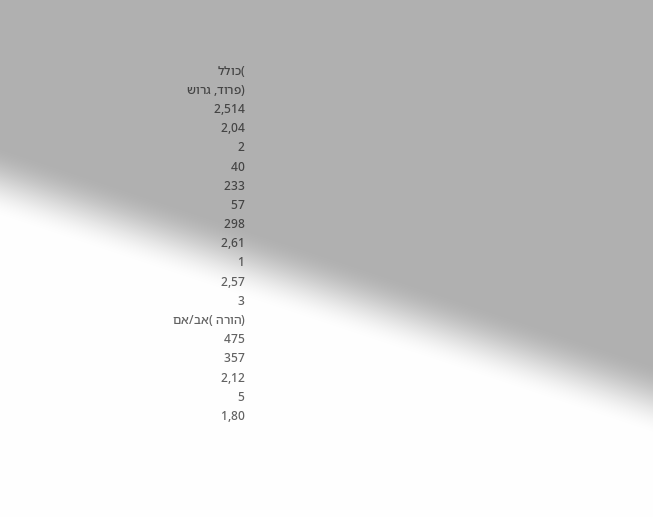)כולל
(פרוד, גרוש
2,514
2,04
2
40
233
57
298
2,61
1
2,57
3
(הורה )אב/אם
475
357
2,12
5
1,80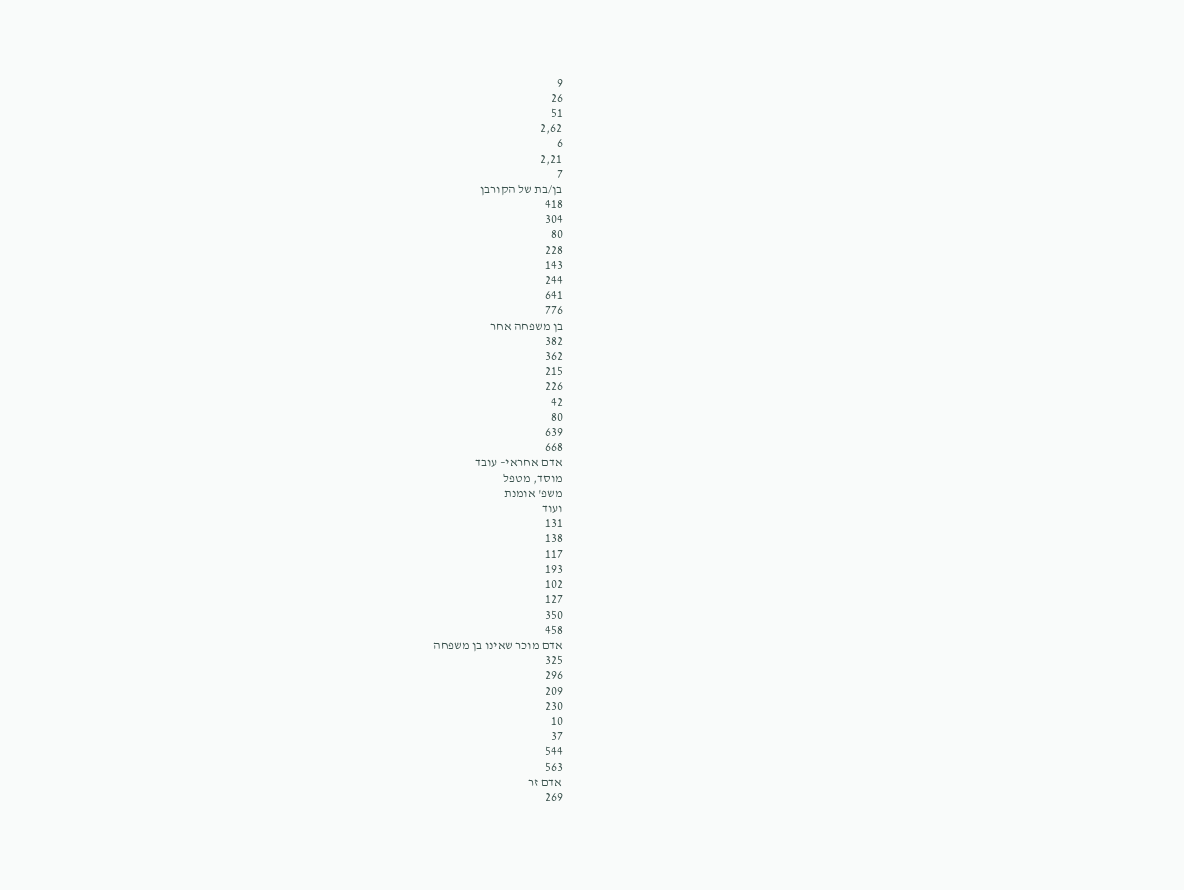9
26
51
2,62
6
2,21
7
בן/בת של הקורבן
418
304
80
228
143
244
641
776
בן משפחה אחר
382
362
215
226
42
80
639
668
אדם אחראי– עובד
מוסד, מטפל
משפ' אומנת
ועוד
131
138
117
193
102
127
350
458
אדם מוכר שאינו בן משפחה
325
296
209
230
10
37
544
563
אדם זר
269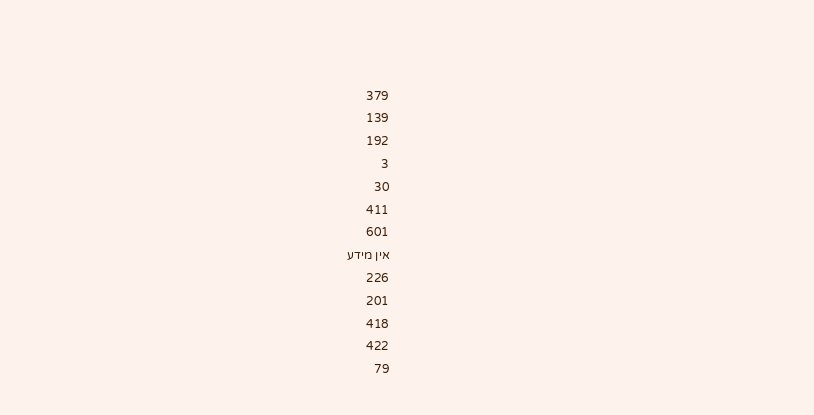379
139
192
3
30
411
601
אין מידע
226
201
418
422
79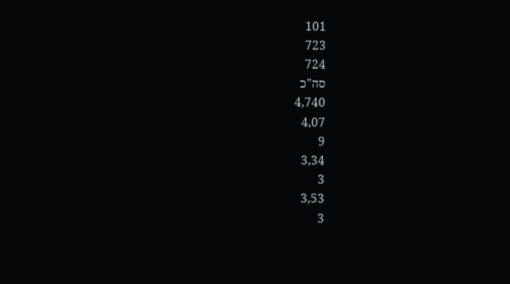101
723
724
סה"כ
4,740
4,07
9
3,34
3
3,53
3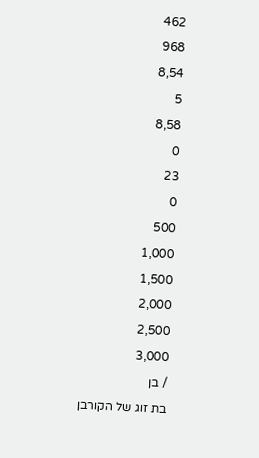462
968
8,54
5
8,58
0
23
0
500
1,000
1,500
2,000
2,500
3,000
/ בן
בת זוג של הקורבן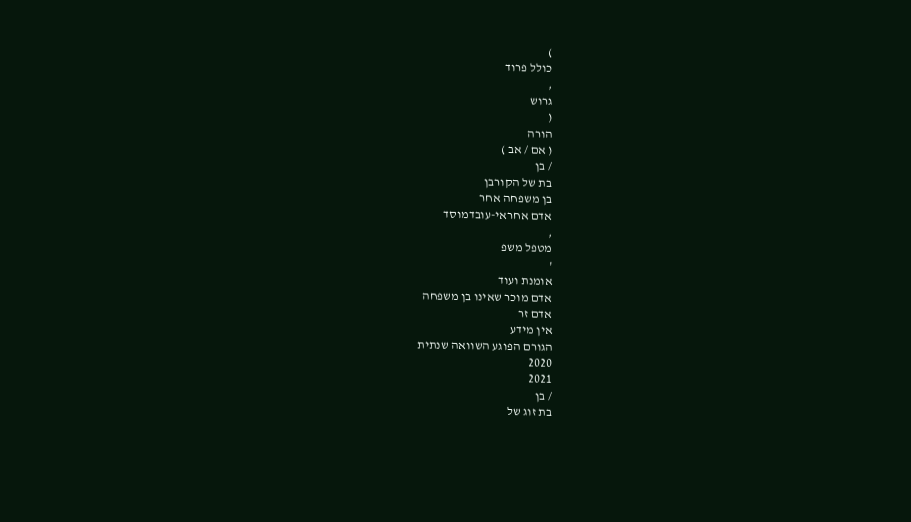)
כולל פרוד
,
גרוש
(
הורה
( אם / אב )
/ בן
בת של הקורבן
בן משפחה אחר
אדם אחראי-עובדמוסד
,
מטפל משפ
'
אומנת ועוד
אדם מוכר שאינו בן משפחה
אדם זר
אין מידע
הגורם הפוגע השוואה שנתית
2020
2021
/ בן
בת זוג של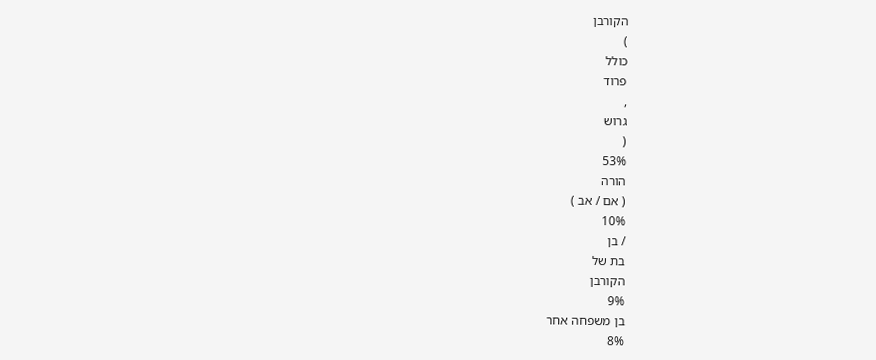הקורבן
)
כולל
פרוד
,
גרוש
(
53%
הורה
( אם / אב )
10%
/ בן
בת של
הקורבן
9%
בן משפחה אחר
8%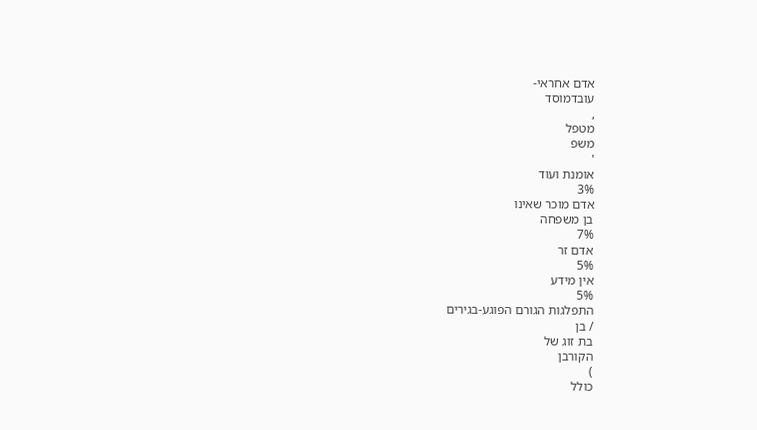אדם אחראי-
עובדמוסד
,
מטפל
משפ
'
אומנת ועוד
3%
אדם מוכר שאינו
בן משפחה
7%
אדם זר
5%
אין מידע
5%
התפלגות הגורם הפוגע-בגירים
/ בן
בת זוג של
הקורבן
)
כולל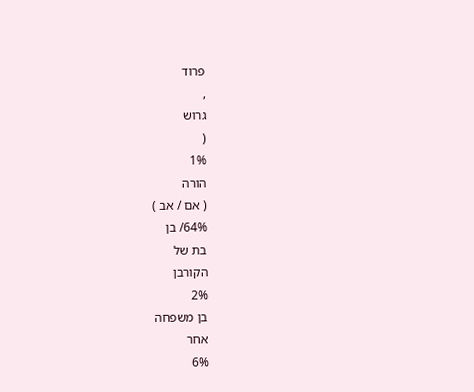פרוד
,
גרוש
(
1%
הורה
( אם / אב )
64%/ בן
בת של
הקורבן
2%
בן משפחה
אחר
6%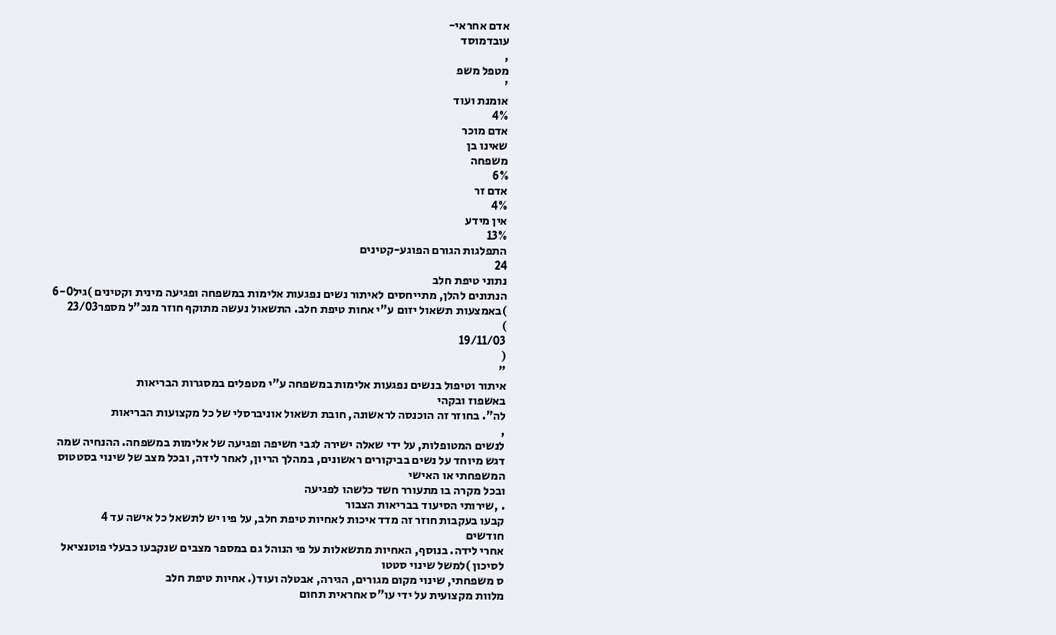אדם אחראי-
עובדמוסד
,
מטפל משפ
'
אומנת ועוד
4%
אדם מוכר
שאינו בן
משפחה
6%
אדם זר
4%
אין מידע
13%
התפלגות הגורם הפוגע-קטינים
24
נתוני טיפת חלב
הנתונים להלן, מתייחסים לאיתור נשים נפגעות אלימות במשפחה ופגיעה מינית וקטינים )גיל6-0
)באמצעות תשאול יזום ע"י אחות טיפת חלב. התשאול נעשה מתוקף חוזר מנכ"ל מספר23/03
)
19/11/03
(
"
איתור וטיפול בנשים נפגעות אלימות במשפחה ע"י מטפלים במסגרות הבריאות
באשפוז ובקהי
לה". בחוזר זה הוכנסה לראשונה, חובת תשאול אוניברסלי של כל מקצועות הבריאות
,
לנשים המטופלות, על ידי שאלה ישירה לגבי חשיפה ופגיעה של אלימות במשפחה. ההנחיה שמה
דגש מיוחד על נשים בביקורים ראשונים, במהלך הריון, לאחר לידה, ובכל מצב של שינוי בסטטוס
המשפחתי או האישי
ובכל מקרה בו מתעורר חשד כלשהו לפגיעה
. ,שירותי הסיעוד בבריאות הצבור
קבעו בעקבות חוזר זה מדד איכות לאחיות טיפת חלב, על פיו יש לתשאל כל אישה עד 4
חודשים
אחרי לידה. בנוסף, האחיות מתשאלות על פי הנוהל גם במספר מצבים שנקבעו כבעלי פוטנציאל
לסיכון )למשל שינוי סטטו
ס משפחתי, שינוי מקום מגורים, הגירה, אבטלה ועוד(. אחיות טיפת חלב
מלוות מקצועית על ידי עו"ס אחראית תחום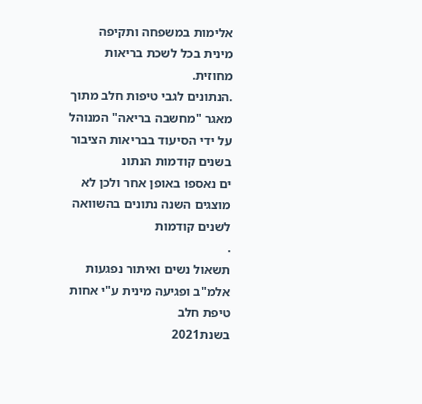אלימות במשפחה ותקיפה מינית בכל לשכת בריאות
מחוזית.
.הנתונים לגבי טיפות חלב מתוך מאגר "מחשבה בריאה" המנוהל על ידי הסיעוד בבריאות הציבור
בשנים קודמות הנתונ
ים נאספו באופן אחר ולכן לא מוצגים השנה נתונים בהשוואה לשנים קודמות
.
תשאול נשים ואיתור נפגעות אלמ"ב ופגיעה מינית ע"י אחות טיפת חלב
בשנת2021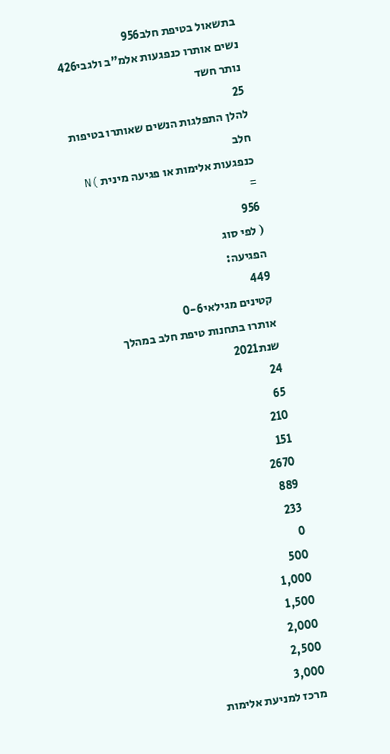בתשאול בטיפת חלב956
נשים אותרו כנפגעות אלמ"ב ולגבי426
נותר חשד
25
להלן התפלגות הנשים שאותרו בטיפות חלב
כנפגעות אלימות או פגיעה מינית )N
=
956
( לפי סוג
הפגיעה:
449
קטינים מגילאי0-6
אותרו בתחנות טיפת חלב במהלך שנת2021
24
65
210
151
2670
889
233
0
500
1,000
1,500
2,000
2,500
3,000
מרכז למניעת אלימות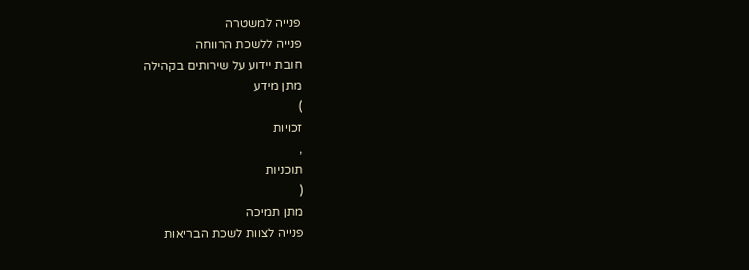פנייה למשטרה
פנייה ללשכת הרווחה
חובת יידוע על שירותים בקהילה
מתן מידע
)
זכויות
,
תוכניות
(
מתן תמיכה
פנייה לצוות לשכת הבריאות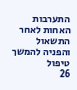התערבות האחות לאחר התשאול והפניה להמשך
טיפול
26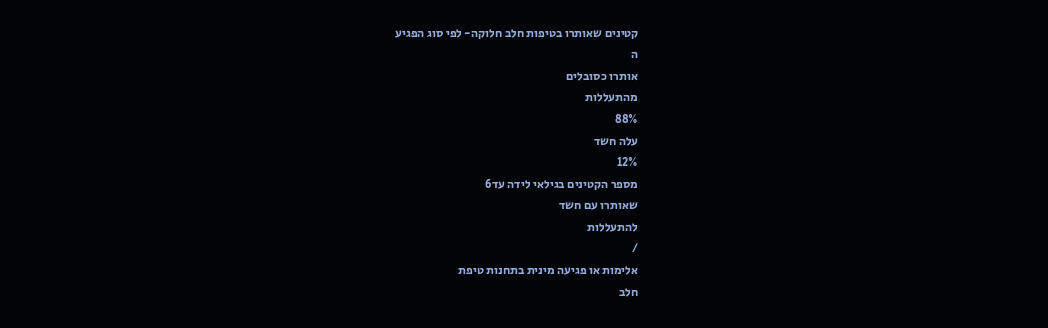קטינים שאותרו בטיפות חלב חלוקה- לפי סוג הפגיע
ה
אותרו כסובלים
מהתעללות
88%
עלה חשד
12%
מספר הקטינים בגילאי לידה עד6
שאותרו עם חשד
להתעללות
/
אלימות או פגיעה מינית בתחנות טיפת
חלב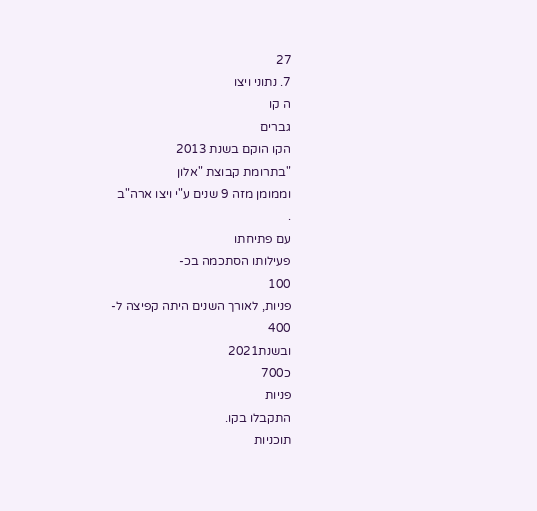27
7. נתוני ויצו
ה קו
גברים
הקו הוקם בשנת 2013
"בתרומת קבוצת "אלון
וממומן מזה 9 שנים ע"י ויצו ארה"ב
.
עם פתיחתו
פעילותו הסתכמה בכ-
100
פניות, לאורך השנים היתה קפיצה ל-
400
ובשנת2021
כ700
פניות
התקבלו בקו.
תוכניות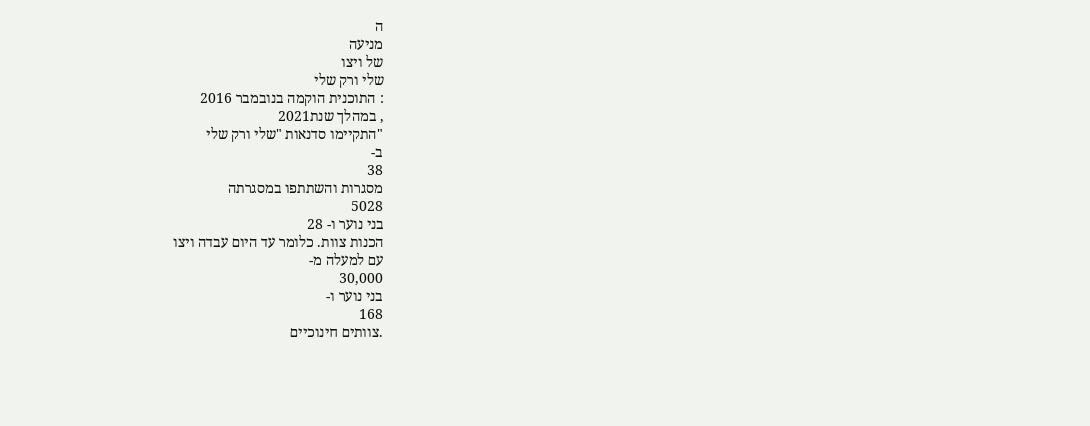ה
מניעה
של ויצו
שלי ורק שלי
: התוכנית הוקמה בנובמבר 2016
, במהלך שנת2021
"התקיימו סדנאות "שלי ורק שלי
ב-
38
מסגרות והשתתפו במסגרתה
5028
בני נוער ו- 28
הכנות צוות. כלומר עד היום עבדה ויצו
עם למעלה מ-
30,000
בני נוער ו-
168
.צוותים חינוכיים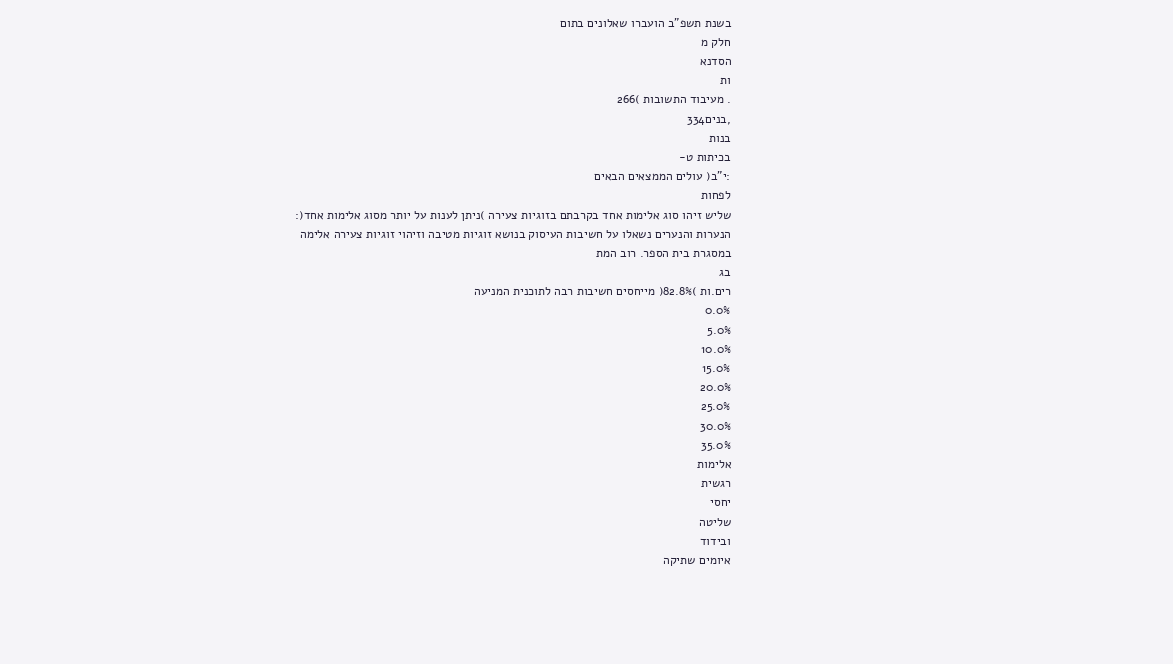בשנת תשפ"ב הועברו שאלונים בתום
חלק מ
הסדנא
ות
. מעיבוד התשובות )266
,בנים334
בנות
בכיתות ט-
:י"ב( עולים הממצאים הבאים
לפחות
שליש זיהו סוג אלימות אחד בקרבתם בזוגיות צעירה )ניתן לענות על יותר מסוג אלימות אחד(:
הנערות והנערים נשאלו על חשיבות העיסוק בנושא זוגיות מטיבה וזיהוי זוגיות צעירה אלימה
במסגרת בית הספר. רוב המת
בג
רים.ות )82.8%( מייחסים חשיבות רבה לתוכנית המניעה
0.0%
5.0%
10.0%
15.0%
20.0%
25.0%
30.0%
35.0%
אלימות
רגשית
יחסי
שליטה
ובידוד
איומים שתיקה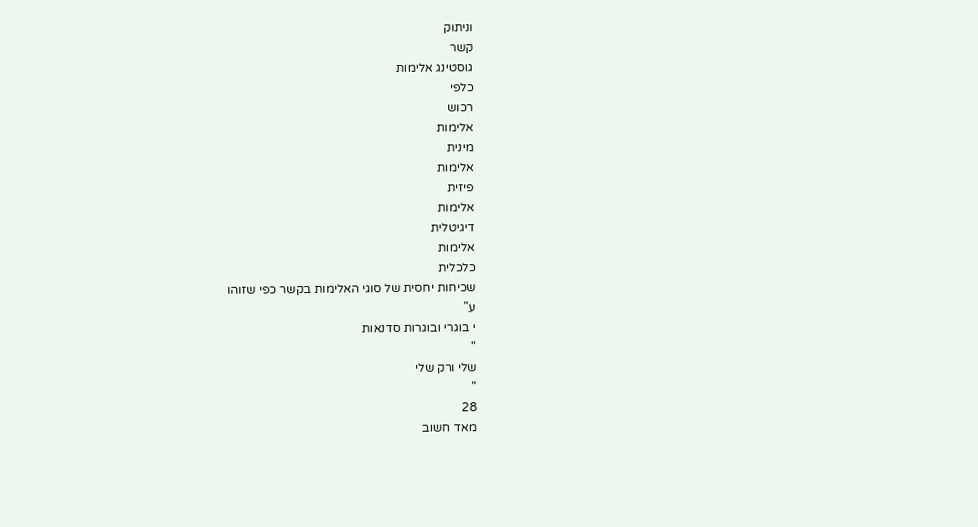וניתוק
קשר
גוסטינג אלימות
כלפי
רכוש
אלימות
מינית
אלימות
פיזית
אלימות
דיגיטלית
אלימות
כלכלית
שכיחות יחסית של סוגי האלימות בקשר כפי שזוהו
ע"
י בוגרי ובוגרות סדנאות
"
שלי ורק שלי
"
28
מאד חשוב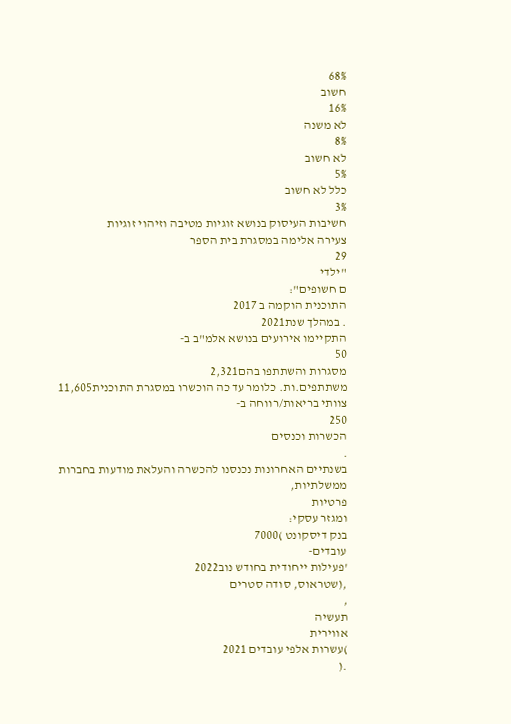68%
חשוב
16%
לא משנה
8%
לא חשוב
5%
כלל לא חשוב
3%
חשיבות העיסוק בנושא זוגיות מטיבה וזיהוי זוגיות
צעירה אלימה במסגרת בית הספר
29
"ילדי
ם חשופים":
התוכנית הוקמה ב 2017
. במהלך שנת2021
התקיימו אירועים בנושא אלמ"ב ב-
50
מסגרות והשתתפו בהם2,321
משתתפים.ות. כלומר עד כה הוכשרו במסגרת התוכנית11,605
צוותי בריאות/רווחה ב-
250
הכשרות וכנסים
.
בשנתיים האחרונות נכנסנו להכשרה והעלאת מודעות בחברות
ממשלתיות,
פרטיות
ומגזר עסקי:
בנק דיסקונט )7000
עובדים-
'פעילות ייחודית בחודש נוב2022
,(שטראוס, סודה סטרים
,
תעשיה
אווירית
)עשרות אלפי עובדים 2021
.(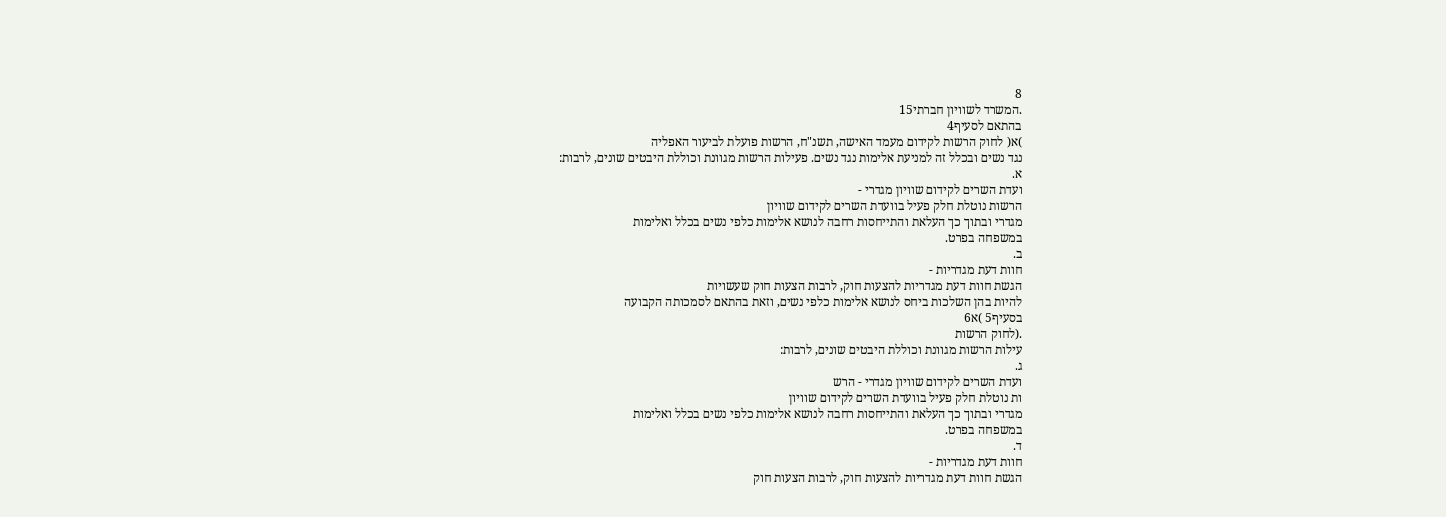8
.המשרד לשוויון חברתי15
בהתאם לסעיף4
)א( לחוק הרשות לקידום מעמד האישה, תשנ"ח, הרשות פועלת לביעור האפליה
נגד נשים ובכלל זה למניעת אלימות נגד נשים. פעילות הרשות מגוונת וכוללת היבטים שונים, לרבות:
א.
ועדת השרים לקידום שוויון מגדרי -
הרשות נוטלת חלק פעיל בוועדת השרים לקידום שוויון
מגדרי ובתוך כך העלאת והתייחסות רחבה לנושא אלימות כלפי נשים בכלל ואלימות
במשפחה בפרט.
ב.
חוות דעת מגדריות -
הגשת חוות דעת מגדריות להצעות חוק, לרבות הצעות חוק שעשויות
להיות בהן השלכות ביחס לנושא אלימות כלפי נשים, וזאת בהתאם לסמכותה הקבועה
בסעיף5 )א6
.(לחוק הרשות
עילות הרשות מגוונת וכוללת היבטים שונים, לרבות:
ג.
ועדת השרים לקידום שוויון מגדרי - הרש
ות נוטלת חלק פעיל בוועדת השרים לקידום שוויון
מגדרי ובתוך כך העלאת והתייחסות רחבה לנושא אלימות כלפי נשים בכלל ואלימות
במשפחה בפרט.
ד.
חוות דעת מגדריות -
הגשת חוות דעת מגדריות להצעות חוק, לרבות הצעות חוק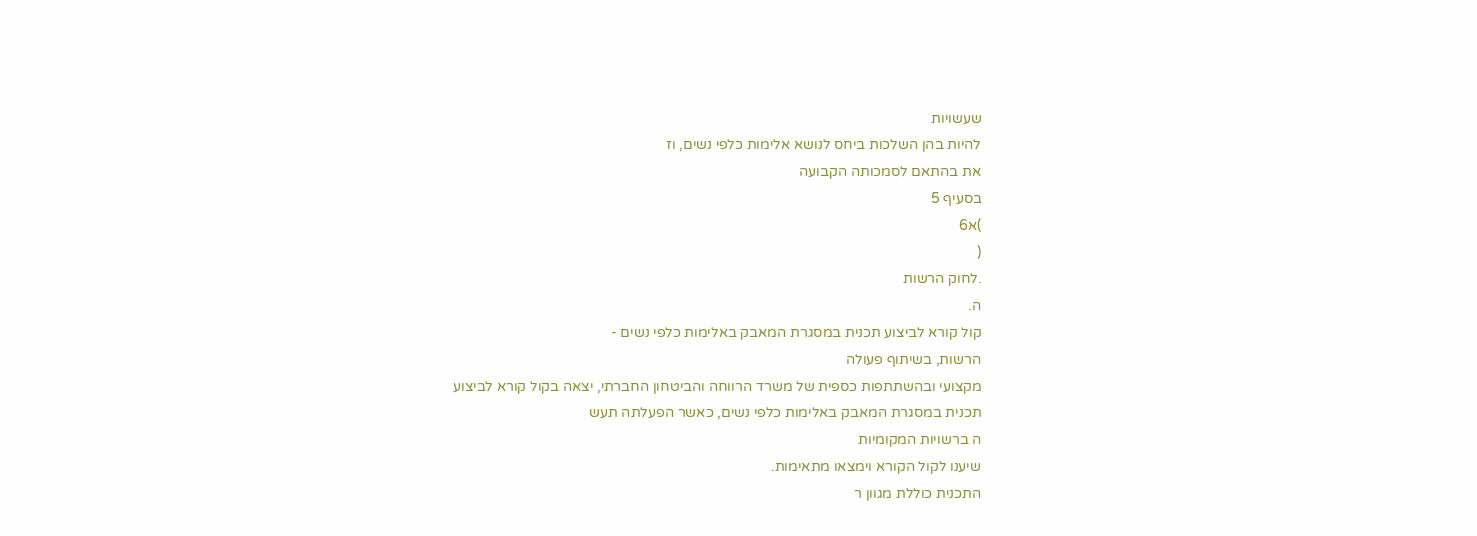שעשויות
להיות בהן השלכות ביחס לנושא אלימות כלפי נשים, וז
את בהתאם לסמכותה הקבועה
בסעיף 5
)א6
(
.לחוק הרשות
ה.
קול קורא לביצוע תכנית במסגרת המאבק באלימות כלפי נשים -
הרשות, בשיתוף פעולה
מקצועי ובהשתתפות כספית של משרד הרווחה והביטחון החברתי, יצאה בקול קורא לביצוע
תכנית במסגרת המאבק באלימות כלפי נשים, כאשר הפעלתה תעש
ה ברשויות המקומיות
שיענו לקול הקורא וימצאו מתאימות.
התכנית כוללת מגוון ר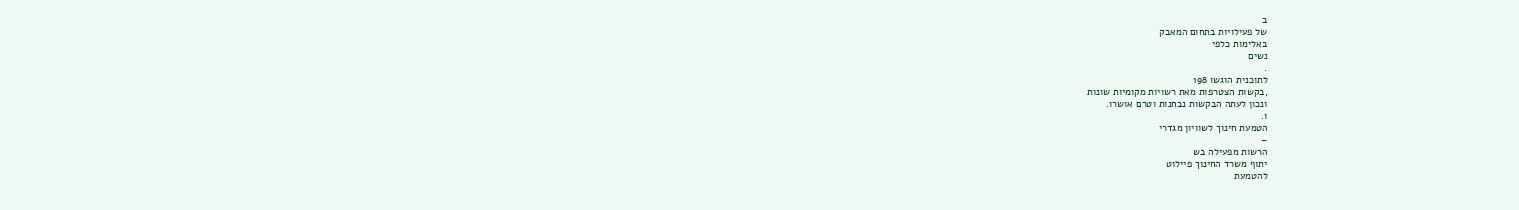ב
של פעילויות בתחום המאבק
באלימות כלפי
נשים
.
לתוכנית הוגשו 198
,בקשות הצטרפות מאת רשויות מקומיות שונות
ונכון לעתה הבקשות נבחנות וטרם אושרו.
ו.
הטמעת חינוך לשוויון מגדרי
–
הרשות מפעילה בש
יתוף משרד החינוך פיילוט
להטמעת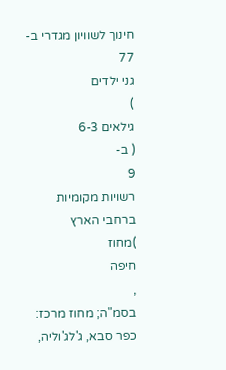חינוך לשוויון מגדרי ב-
77
גני ילדים
)
גילאים 6-3
( ב-
9
רשויות מקומיות ברחבי הארץ
)מחוז
חיפה
,
בסמ"ה; מחוז מרכז: כפר סבא, ג'לג'וליה,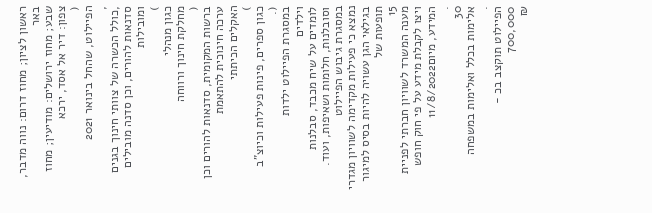ראשון לציון; מחוז דרום: נווה מדבר, באר
שבע; מחוז ירושלים: מודיעין; מחוז צפון: דיר אל אסד, ירכא
(
הפיילוט, שהחל בינואר 2021
,
,כולל הכשרה של צוותי חינוך בגנים
סדנאות להורים, וכן סדנה מובילים ומובילות
)
כגון מנהלי
מחלקת חינוך ורווחה
(
ברשות המקומית, סדנאות להורים וכן ערכה חינוכית להתאמת
האקלים הכיתתי
)
כגון ספרים, פינות פעילות וכיוצ"ב
(.
במסגרת הפיילוט ילדות
וילדים
לומדים על שיח מכבד, סבלנות וסובלנות, חלומות ושאיפות, ועוד. במסגרת גיבוש הפיילוט
נמצא כי פעילות מקדימה לשוויון מגדרי בגילאי הגן עשויה להיות בסיס למיגור תופעות של
15
מענה המשרד לשוויון חברתי לפניית ויצו לקבלת מידע על פי חוק חופש המידע, מיום11/8/2022
.
30
אלימות בכלל ואלימות במשפחה
.
הפיילוט תוקצב בכ -
700,000
₪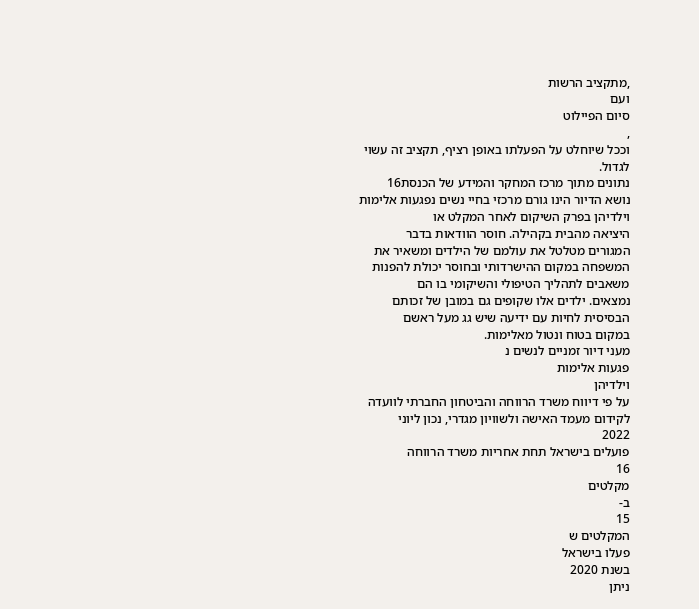,מתקציב הרשות
ועם
סיום הפיילוט
,
וככל שיוחלט על הפעלתו באופן רציף, תקציב זה עשוי לגדול.
נתונים מתוך מרכז המחקר והמידע של הכנסת16
נושא הדיור הינו גורם מרכזי בחיי נשים נפגעות אלימות וילדיהן בפרק השיקום לאחר המקלט או
היציאה מהבית בקהילה. חוסר הוודאות בדבר
המגורים מטלטל את עולמם של הילדים ומשאיר את
המשפחה במקום ההישרדותי ובחוסר יכולת להפנות משאבים לתהליך הטיפולי והשיקומי בו הם
נמצאים. ילדים אלו שקופים גם במובן של זכותם הבסיסית לחיות עם ידיעה שיש גג מעל ראשם
במקום בטוח ונטול מאלימות.
מעני דיור זמניים לנשים נ
פגעות אלימות
וילדיהן
על פי דיווח משרד הרווחה והביטחון החברתי לוועדה לקידום מעמד האישה ולשוויון מגדרי, נכון ליוני
2022
פועלים בישראל תחת אחריות משרד הרווחה
16
מקלטים
ב-
15
המקלטים ש
פעלו בישראל
בשנת 2020
ניתן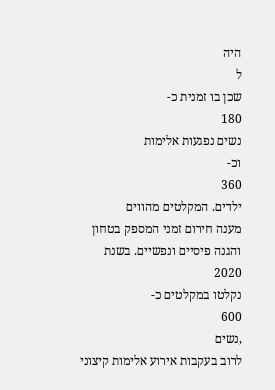היה
ל
שכן בו זמנית כ-
180
נשים נפגעות אלימות
וכ-
360
ילדים. המקלטים מהווים
מענה חירום זמני המספק בטחון והגנה פיסיים ונפשיים. בשנת 2020
נקלטו במקלטים כ-
600
,נשים
לרוב בעקבות אירוע אלימות קיצוני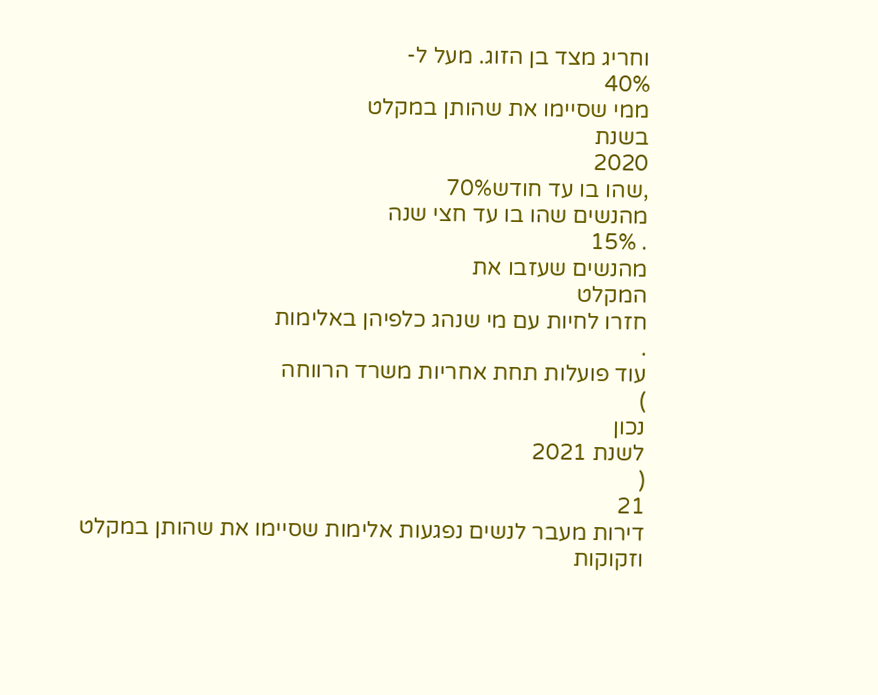וחריג מצד בן הזוג. מעל ל-
40%
ממי שסיימו את שהותן במקלט
בשנת
2020
,שהו בו עד חודש70%
מהנשים שהו בו עד חצי שנה
. 15%
מהנשים שעזבו את
המקלט
חזרו לחיות עם מי שנהג כלפיהן באלימות
.
עוד פועלות תחת אחריות משרד הרווחה
)
נכון
לשנת 2021
(
21
דירות מעבר לנשים נפגעות אלימות שסיימו את שהותן במקלט וזקוקות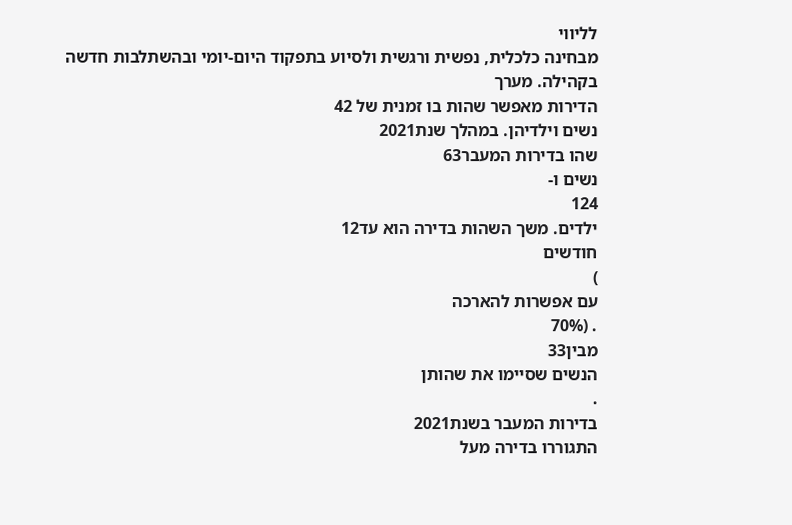לליווי
מבחינה כלכלית, נפשית ורגשית ולסיוע בתפקוד היום-יומי ובהשתלבות חדשה
בקהילה. מערך
הדירות מאפשר שהות בו זמנית של 42
נשים וילדיהן. במהלך שנת2021
שהו בדירות המעבר63
נשים ו-
124
ילדים. משך השהות בדירה הוא עד12
חודשים
)
עם אפשרות להארכה
. (70%
מבין33
הנשים שסיימו את שהותן
.
בדירות המעבר בשנת2021
התגוררו בדירה מעל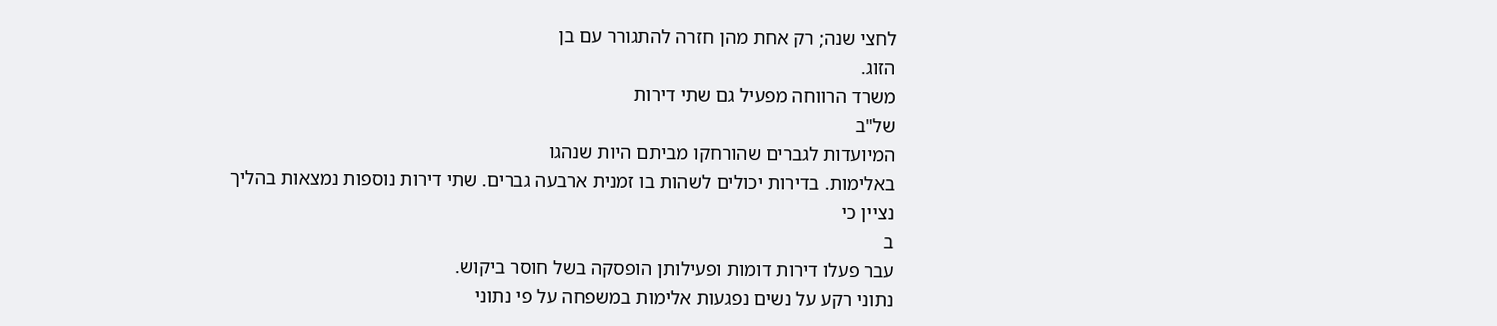לחצי שנה; רק אחת מהן חזרה להתגורר עם בן
הזוג.
משרד הרווחה מפעיל גם שתי דירות
של"ב
המיועדות לגברים שהורחקו מביתם היות שנהגו
באלימות. בדירות יכולים לשהות בו זמנית ארבעה גברים. שתי דירות נוספות נמצאות בהליך
נציין כי
ב
עבר פעלו דירות דומות ופעילותן הופסקה בשל חוסר ביקוש.
נתוני רקע על נשים נפגעות אלימות במשפחה על פי נתוני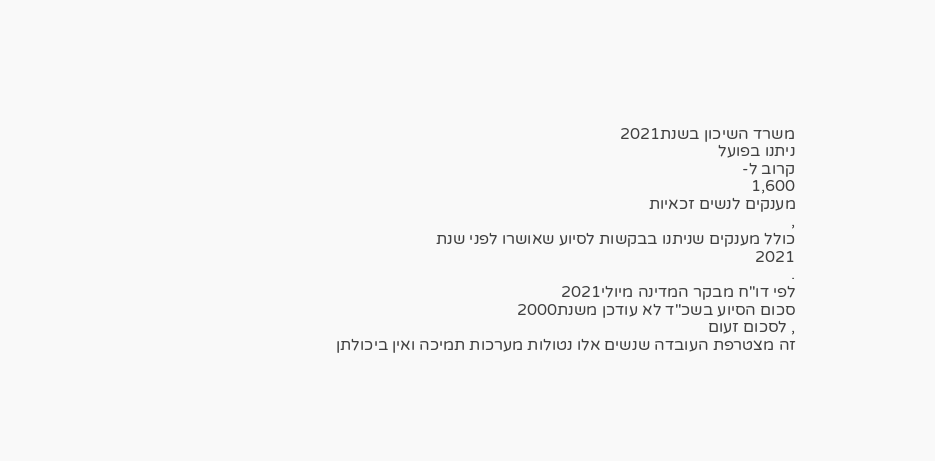משרד השיכון בשנת2021
ניתנו בפועל
קרוב ל-
1,600
מענקים לנשים זכאיות
,
כולל מענקים שניתנו בבקשות לסיוע שאושרו לפני שנת
2021
.
לפי דו"ח מבקר המדינה מיולי2021
סכום הסיוע בשכ"ד לא עודכן משנת2000
, לסכום זעום
זה מצטרפת העובדה שנשים אלו נטולות מערכות תמיכה ואין ביכולתן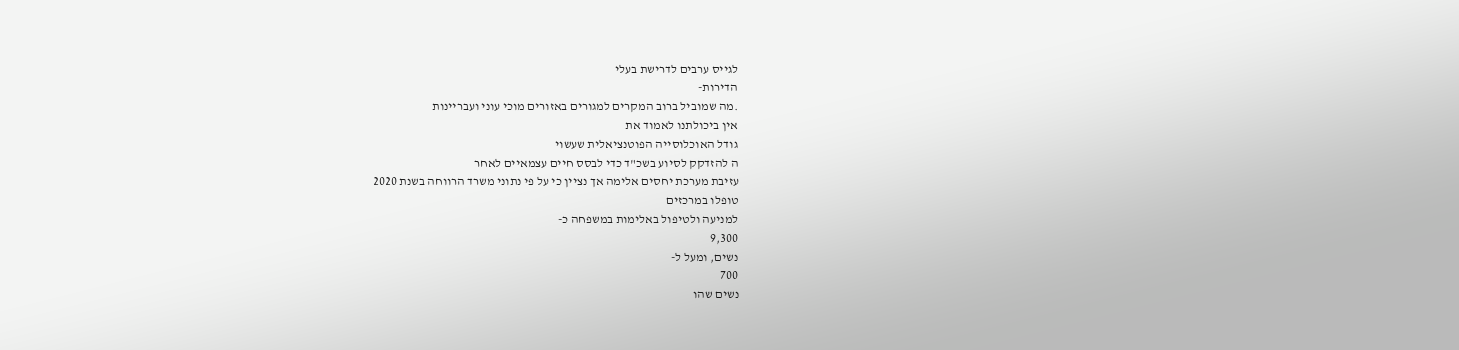לגייס ערבים לדרישת בעלי
הדירות-
.מה שמוביל ברוב המקרים למגורים באזורים מוכי עוני ועבריינות
אין ביכולתנו לאמוד את
גודל האוכלוסייה הפוטנציאלית שעשוי
ה להזדקק לסיוע בשכ"ד כדי לבסס חיים עצמאיים לאחר
עזיבת מערכת יחסים אלימה אך נציין כי על פי נתוני משרד הרווחה בשנת 2020
טופלו במרכזים
למניעה ולטיפול באלימות במשפחה כ-
9,300
נשים, ומעל ל-
700
נשים שהו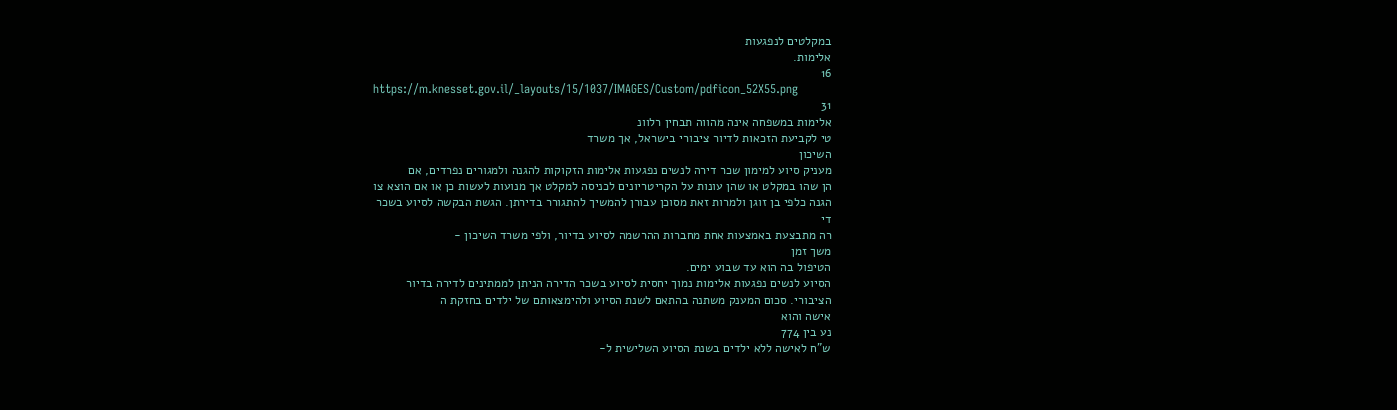במקלטים לנפגעות
אלימות.
16
https://m.knesset.gov.il/_layouts/15/1037/IMAGES/Custom/pdficon_52X55.png
31
אלימות במשפחה אינה מהווה תבחין רלוונ
טי לקביעת הזכאות לדיור ציבורי בישראל, אך משרד
השיכון
מעניק סיוע למימון שכר דירה לנשים נפגעות אלימות הזקוקות להגנה ולמגורים נפרדים, אם
הן שהו במקלט או שהן עונות על הקריטריונים לכניסה למקלט אך מנועות לעשות כן או אם הוצא צו
הגנה כלפי בן זוגן ולמרות זאת מסוכן עבורן להמשיך להתגורר בדירתן. הגשת הבקשה לסיוע בשכר
די
רה מתבצעת באמצעות אחת מחברות ההרשמה לסיוע בדיור, ולפי משרד השיכון -
משך זמן
הטיפול בה הוא עד שבוע ימים.
הסיוע לנשים נפגעות אלימות נמוך יחסית לסיוע בשכר הדירה הניתן לממתינים לדירה בדיור
הציבורי. סכום המענק משתנה בהתאם לשנת הסיוע ולהימצאותם של ילדים בחזקת ה
אישה והוא
נע בין 774
ש"ח לאישה ללא ילדים בשנת הסיוע השלישית ל-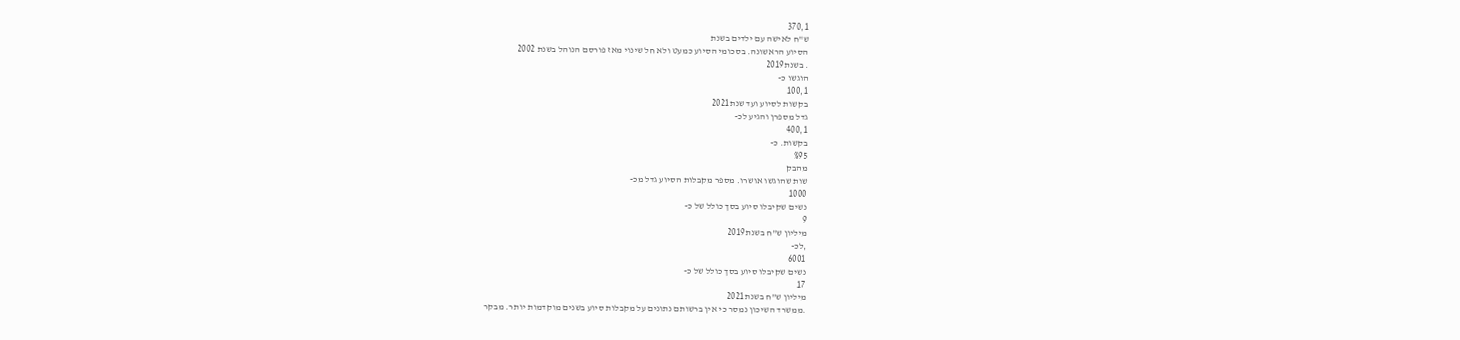370,1
ש"ח לאישה עם ילדים בשנת
הסיוע הראשונה. בסכומי הסיוע כמעט ולא חל שינוי מאז פורסם הנוהל בשנת 2002
. בשנת2019
הוגשו כ-
100,1
בקשות לסיוע ועד שנת2021
גדל מספרן והגיע לכ-
400,1
בקשות. כ-
%95
מהבק
שות שהוגשו אושרו. מספר מקבלות הסיוע גדל מכ-
1000
נשים שקיבלו סיוע בסך כולל של כ-
9
מיליון ש"ח בשנת2019
,לכ-
6001
נשים שקיבלו סיוע בסך כולל של כ-
17
מיליון ש"ח בשנת2021
.ממשרד השיכון נמסר כי אין ברשותם נתונים על מקבלות סיוע בשנים מוקדמות יותר. מבקר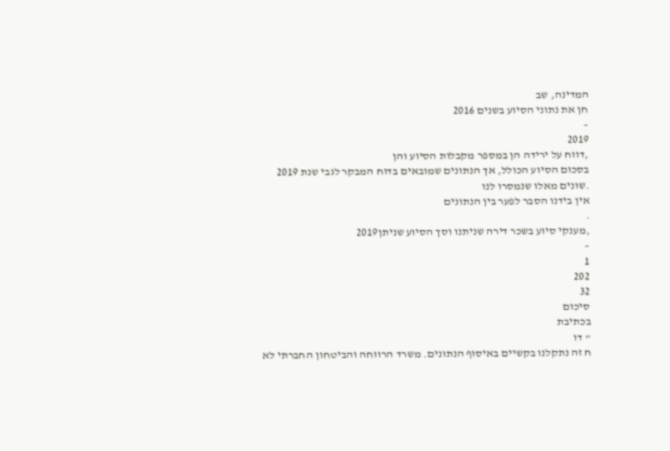המדינה, שב
חן את נתוני הסיוע בשנים 2016
–
2019
,דווח על ירידה הן במספר מקבלות הסיוע והן
בסכום הסיוע הכולל, אך הנתונים שמובאים בדוח המבקר לגבי שנת 2019
.שונים מאלו שנמסרו לנו
אין בידנו הסבר לפער בין הנתונים
.
,מענקי סיוע בשכר דירה שניתנו וסך הסיוע שניתן2019
–
1
202
32
סיכום
בכתיבת
" דו
ח זה נתקלנו בקשיים באיסוף הנתונים. משרד הרווחה והביטחון החברתי לא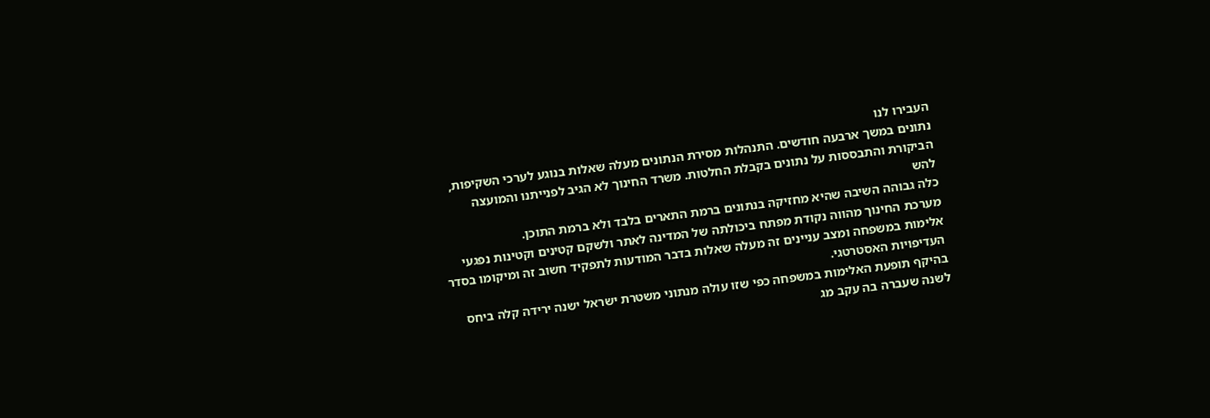העבירו לנו
נתונים במשך ארבעה חודשים. התנהלות מסירת הנתונים מעלה שאלות בנוגע לערכי השקיפות,
הביקורת והתבססות על נתונים בקבלת החלטות. משרד החינוך לא הגיב לפנייתנו והמועצה
להש
כלה גבוהה השיבה שהיא מחזיקה בנתונים ברמת התארים בלבד ולא ברמת התוכן.
מערכת החינוך מהווה נקודת מפתח ביכולתה של המדינה לאתר ולשקם קטינים וקטינות נפגעי
אלימות במשפחה ומצב עניינים זה מעלה שאלות בדבר המודעות לתפקיד חשוב זה ומיקומו בסדר
העדיפויות האסטרטגי.
בהיקף תופעת האלימות במשפחה כפי שזו עולה מנתוני משטרת ישראל ישנה ירידה קלה ביחס
לשנה שעברה בה עקב מג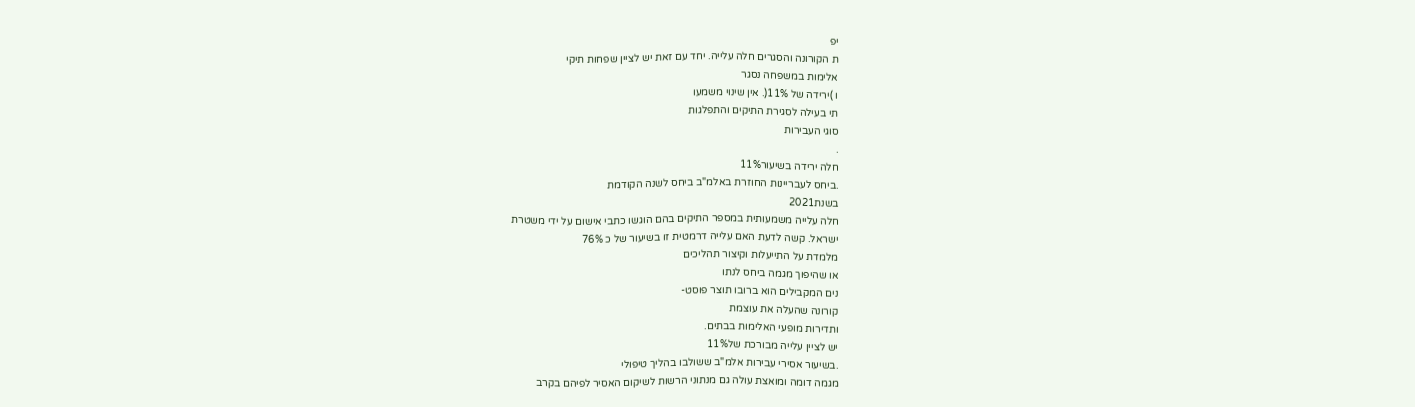יפ
ת הקורונה והסגרים חלה עלייה. יחד עם זאת יש לציין שפחות תיקי
אלימות במשפחה נסגר
ו )ירידה של 11%(. אין שינוי משמעו
תי בעילה לסגירת התיקים והתפלגות
סוגי העבירות
.
חלה ירידה בשיעור11%
.ביחס לעבריינות החוזרת באלמ"ב ביחס לשנה הקודמת
בשנת2021
חלה עלייה משמעותית במספר התיקים בהם הוגשו כתבי אישום על ידי משטרת
ישראל. קשה לדעת האם עלייה דרמטית זו בשיעור של כ 76%
מלמדת על התייעלות וקיצור תהליכים
או שהיפוך מגמה ביחס לנתו
נים המקבילים הוא ברובו תוצר פוסט-
קורונה שהעלה את עוצמת
ותדירות מופעי האלימות בבתים.
יש לציין עלייה מבורכת של11%
.בשיעור אסירי עבירות אלמ"ב ששולבו בהליך טיפולי
מגמה דומה ומואצת עולה גם מנתוני הרשות לשיקום האסיר לפיהם בקרב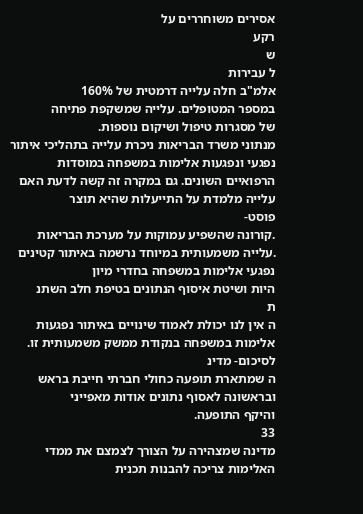אסירים משוחררים על
רקע
ש
ל עבירות
אלמ"ב חלה עלייה דרמטית של 160%
במספר המטופלים. עלייה שמשקפת פתיחה
של מסגרות טיפול ושיקום נוספות.
מנתוני משרד הבריאות ניכרת עלייה בתהליכי איתור נפגעי ונפגעות אלימות במשפחה במוסדות
הרפואיים השונים. גם במקרה זה קשה לדעת האם עלייה מלמדת על התייעלות שהיא תוצר
פוסט-
.קורונה שהשפיע עמוקות על מערכת הבריאות
.עלייה משמעותית במיוחד נרשמה באיתור קטינים נפגעי אלימות במשפחה בחדרי מיון
היות ושיטת איסוף הנתונים בטיפת חלב השתנ
ת
ה אין לנו יכולת לאמוד שינויים באיתור נפגעות
אלימות במשפחה בנקודת ממשק משמעותית זו.
לסיכום- מדינ
ה שמתארת תופעה כחולי חברתי חייבת בראש ובראשונה לאסוף נתונים אודות מאפייני
והיקף התופעה.
33
מדינה שמצהירה על הצורך לצמצם את ממדי האלימות צריכה להבנות תכנית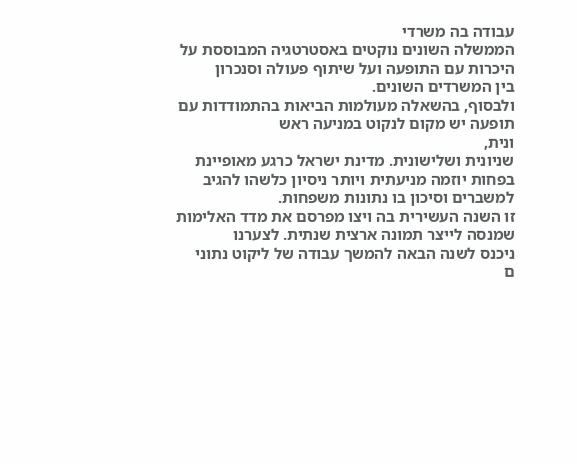עבודה בה משרדי
הממשלה השונים נוקטים באסטרטגיה המבוססת על היכרות עם התופעה ועל שיתוף פעולה וסנכרון
בין המשרדים השונים.
ולבסוף, בהשאלה מעולמות הביאות בהתמודדות עם תופעה יש מקום לנקוט במניעה ראש
ונית,
שניונית ושלישונית. מדינת ישראל כרגע מאופיינת בפחות יוזמה מניעתית ויותר ניסיון כלשהו להגיב
למשברים וסיכון בו נתונות משפחות.
זו השנה העשירית בה ויצו מפרסם את מדד האלימות שמנסה לייצר תמונה ארצית שנתית. לצערנו
ניכנס לשנה הבאה להמשך עבודה של ליקוט נתוני
ם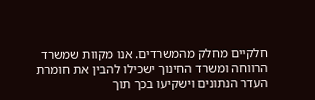חלקיים מחלק מהמשרדים. אנו מקוות שמשרד
הרווחה ומשרד החינוך ישכילו להבין את חומרת העדר הנתונים וישקיעו בכך תוך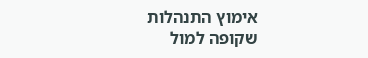אימוץ התנהלות
שקופה למול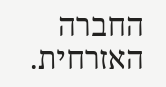החברה האזרחית.